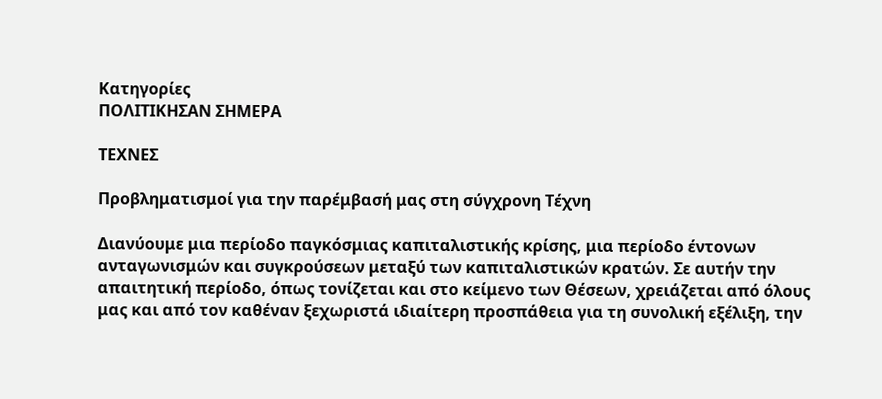Κατηγορίες
ΠΟΛΙΤΙΚΗΣΑΝ ΣΗΜΕΡΑ

ΤΕΧΝΕΣ

Προβληματισμοί για την παρέμβασή μας στη σύγχρονη Τέχνη

Διανύουμε μια περίοδο παγκόσμιας καπιταλιστικής κρίσης, μια περίοδο έντονων ανταγωνισμών και συγκρούσεων μεταξύ των καπιταλιστικών κρατών. Σε αυτήν την απαιτητική περίοδο, όπως τονίζεται και στο κείμενο των Θέσεων, χρειάζεται από όλους μας και από τον καθέναν ξεχωριστά ιδιαίτερη προσπάθεια για τη συνολική εξέλιξη, την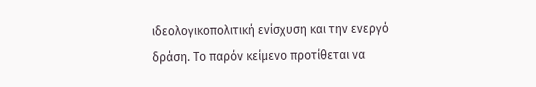ιδεολογικοπολιτική ενίσχυση και την ενεργό δράση. Το παρόν κείμενο προτίθεται να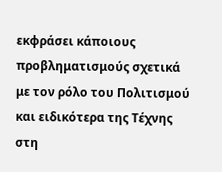εκφράσει κάποιους προβληματισμούς σχετικά με τον ρόλο του Πολιτισμού και ειδικότερα της Τέχνης στη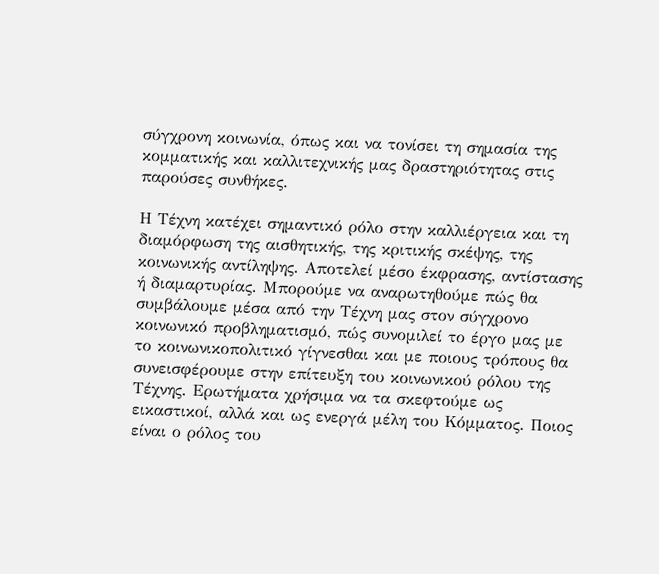σύγχρονη κοινωνία, όπως και να τονίσει τη σημασία της κομματικής και καλλιτεχνικής μας δραστηριότητας στις παρούσες συνθήκες.

Η Τέχνη κατέχει σημαντικό ρόλο στην καλλιέργεια και τη διαμόρφωση της αισθητικής, της κριτικής σκέψης, της κοινωνικής αντίληψης. Αποτελεί μέσο έκφρασης, αντίστασης ή διαμαρτυρίας. Μπορούμε να αναρωτηθούμε πώς θα συμβάλουμε μέσα από την Τέχνη μας στον σύγχρονο κοινωνικό προβληματισμό, πώς συνομιλεί το έργο μας με το κοινωνικοπολιτικό γίγνεσθαι και με ποιους τρόπους θα συνεισφέρουμε στην επίτευξη του κοινωνικού ρόλου της Τέχνης. Ερωτήματα χρήσιμα να τα σκεφτούμε ως εικαστικοί, αλλά και ως ενεργά μέλη του Κόμματος. Ποιος είναι ο ρόλος του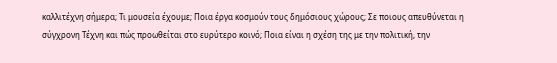καλλιτέχνη σήμερα; Τι μουσεία έχουμε; Ποια έργα κοσμούν τους δημόσιους χώρους; Σε ποιους απευθύνεται η σύγχρονη Τέχνη και πώς προωθείται στο ευρύτερο κοινό; Ποια είναι η σχέση της με την πολιτική, την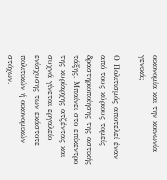οικονομία και την κοινωνία γενικά;

Ο Πολιτισμός αποτελεί έναν από τους κύριους τομείς δραστηριοποίησης της αστικής τάξης. Μπαίνει στο επίκεντρο της κυρίαρχης ατζέντας και συχνά γίνεται εργαλείο ενίσχυσης των εκάστοτε πολιτικών ή οικονομικών στόχων.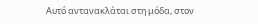Αυτό αντανακλάται στη μόδα, στον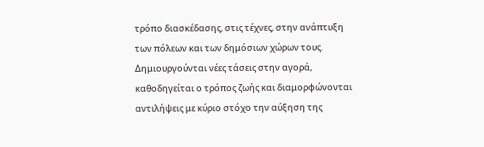τρόπο διασκέδασης, στις τέχνες, στην ανάπτυξη των πόλεων και των δημόσιων χώρων τους. Δημιουργούνται νέες τάσεις στην αγορά, καθοδηγείται ο τρόπος ζωής και διαμορφώνονται αντιλήψεις με κύριο στόχο την αύξηση της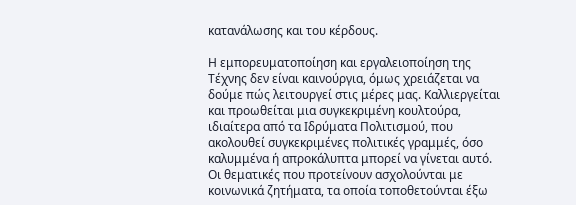κατανάλωσης και του κέρδους.

Η εμπορευματοποίηση και εργαλειοποίηση της Τέχνης δεν είναι καινούργια, όμως χρειάζεται να δούμε πώς λειτουργεί στις μέρες μας. Καλλιεργείται και προωθείται μια συγκεκριμένη κουλτούρα, ιδιαίτερα από τα Ιδρύματα Πολιτισμού, που ακολουθεί συγκεκριμένες πολιτικές γραμμές, όσο καλυμμένα ή απροκάλυπτα μπορεί να γίνεται αυτό. Οι θεματικές που προτείνουν ασχολούνται με κοινωνικά ζητήματα, τα οποία τοποθετούνται έξω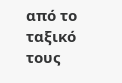από το ταξικό τους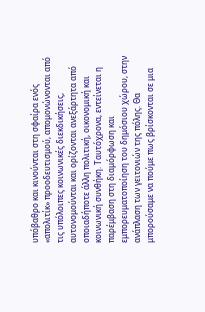υπόβαθρο και κινούνται στη σφαίρα ενός «απολιτίκ» προοδευτισμού, απομονώνονται από τις υπόλοιπες κοινωνικές διεκδικήσεις, αυτονομούνται και ορίζονται ανεξάρτητα από οποιαδήποτε άλλη πολιτική, οικονομική και κοινωνική συνθήκη. Ταυτόχρονα, εντείνεται η παρέμβαση στη διαμόρφωση και εμπορευματοποίηση του δημόσιου χώρου, στην ανάπλαση των γειτονιών της πόλης. Θα μπορούσαμε να πούμε πως βρίσκονται σε μια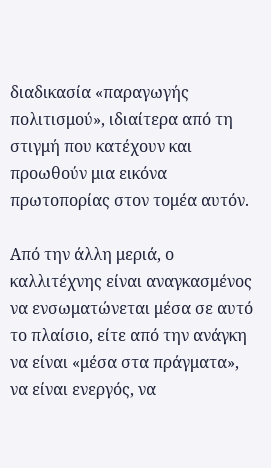διαδικασία «παραγωγής πολιτισμού», ιδιαίτερα από τη στιγμή που κατέχουν και προωθούν μια εικόνα πρωτοπορίας στον τομέα αυτόν.

Από την άλλη μεριά, ο καλλιτέχνης είναι αναγκασμένος να ενσωματώνεται μέσα σε αυτό το πλαίσιο, είτε από την ανάγκη να είναι «μέσα στα πράγματα», να είναι ενεργός, να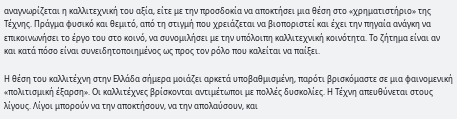αναγνωρίζεται η καλλιτεχνική του αξία, είτε με την προσδοκία να αποκτήσει μια θέση στο «χρηματιστήριο» της Τέχνης. Πράγμα φυσικό και θεμιτό, από τη στιγμή που χρειάζεται να βιοποριστεί και έχει την πηγαία ανάγκη να επικοινωνήσει το έργο του στο κοινό, να συνομιλήσει με την υπόλοιπη καλλιτεχνική κοινότητα. Το ζήτημα είναι αν και κατά πόσο είναι συνειδητοποιημένος ως προς τον ρόλο που καλείται να παίξει.

Η θέση του καλλιτέχνη στην Ελλάδα σήμερα μοιάζει αρκετά υποβαθμισμένη, παρότι βρισκόμαστε σε μια φαινομενική «πολιτισμική έξαρση». Οι καλλιτέχνες βρίσκονται αντιμέτωποι με πολλές δυσκολίες. Η Τέχνη απευθύνεται στους λίγους. Λίγοι μπορούν να την αποκτήσουν, να την απολαύσουν, και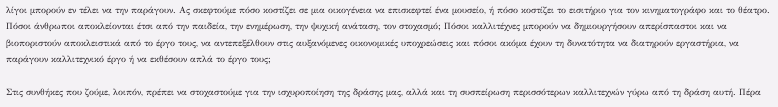λίγοι μπορούν εν τέλει να την παράγουν. Ας σκεφτούμε πόσο κοστίζει σε μια οικογένεια να επισκεφτεί ένα μουσείο, ή πόσο κοστίζει το εισιτήριο για τον κινηματογράφο και το θέατρο. Πόσοι άνθρωποι αποκλείονται έτσι από την παιδεία, την ενημέρωση, την ψυχική ανάταση, τον στοχασμό; Πόσοι καλλιτέχνες μπορούν να δημιουργήσουν απερίσπαστοι και να βιοποριστούν αποκλειστικά από το έργο τους, να αντεπεξέλθουν στις αυξανόμενες οικονομικές υποχρεώσεις και πόσοι ακόμα έχουν τη δυνατότητα να διατηρούν εργαστήρια, να παράγουν καλλιτεχνικό έργο ή να εκθέσουν απλά το έργο τους;

Στις συνθήκες που ζούμε, λοιπόν, πρέπει να στοχαστούμε για την ισχυροποίηση της δράσης μας, αλλά και τη συσπείρωση περισσότερων καλλιτεχνών γύρω από τη δράση αυτή. Πέρα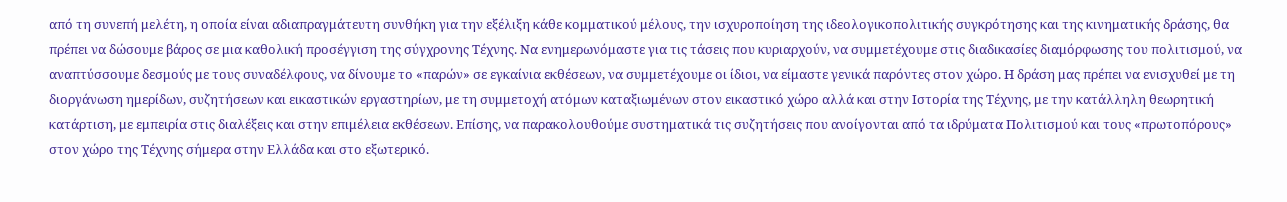από τη συνεπή μελέτη, η οποία είναι αδιαπραγμάτευτη συνθήκη για την εξέλιξη κάθε κομματικού μέλους, την ισχυροποίηση της ιδεολογικοπολιτικής συγκρότησης και της κινηματικής δράσης, θα πρέπει να δώσουμε βάρος σε μια καθολική προσέγγιση της σύγχρονης Τέχνης. Να ενημερωνόμαστε για τις τάσεις που κυριαρχούν, να συμμετέχουμε στις διαδικασίες διαμόρφωσης του πολιτισμού, να αναπτύσσουμε δεσμούς με τους συναδέλφους, να δίνουμε το «παρών» σε εγκαίνια εκθέσεων, να συμμετέχουμε οι ίδιοι, να είμαστε γενικά παρόντες στον χώρο. Η δράση μας πρέπει να ενισχυθεί με τη διοργάνωση ημερίδων, συζητήσεων και εικαστικών εργαστηρίων, με τη συμμετοχή ατόμων καταξιωμένων στον εικαστικό χώρο αλλά και στην Ιστορία της Τέχνης, με την κατάλληλη θεωρητική κατάρτιση, με εμπειρία στις διαλέξεις και στην επιμέλεια εκθέσεων. Επίσης, να παρακολουθούμε συστηματικά τις συζητήσεις που ανοίγονται από τα ιδρύματα Πολιτισμού και τους «πρωτοπόρους» στον χώρο της Τέχνης σήμερα στην Ελλάδα και στο εξωτερικό.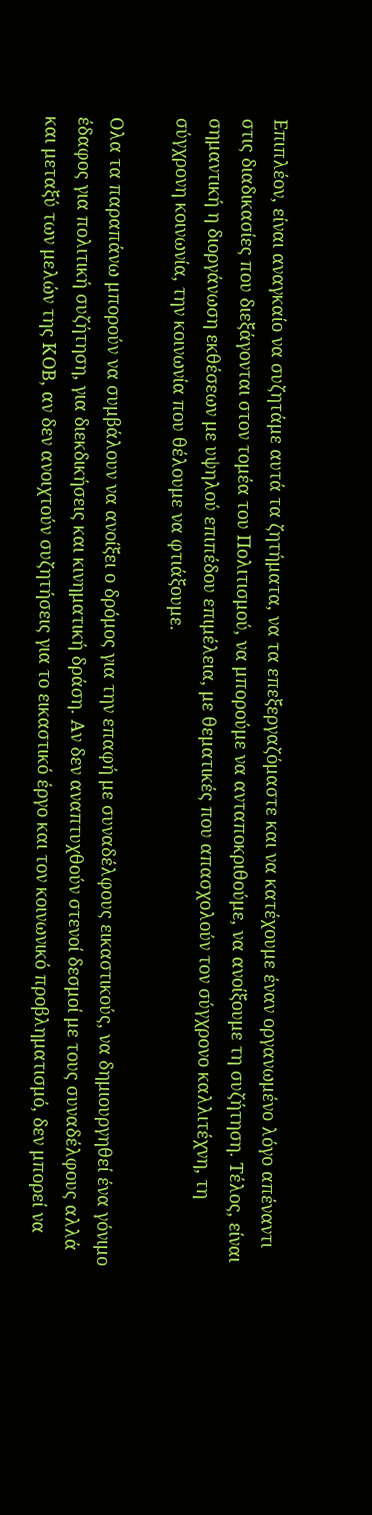Επιπλέον, είναι αναγκαίο να συζητάμε αυτά τα ζητήματα, να τα επεξεργαζόμαστε και να κατέχουμε έναν οργανωμένο λόγο απέναντι στις διαδικασίες που διεξάγονται στον τομέα του Πολιτισμού, να μπορούμε να ανταποκριθούμε, να ανοίξουμε τη συζήτηση. Τέλος, είναι σημαντική η διοργάνωση εκθέσεων με υψηλού επιπέδου επιμέλεια, με θεματικές που απασχολούν τον σύγχρονο καλλιτέχνη, τη σύγχρονη κοινωνία, την κοινωνία που θέλουμε να φτιάξουμε.

Ολα τα παραπάνω μπορούν να συμβάλουν να ανοίξει ο δρόμος για την επαφή με συναδέλφους εικαστικούς, να δημιουργηθεί ένα γόνιμο έδαφος για πολιτική συζήτηση, για διεκδικήσεις και κινηματική δράση. Αν δεν αναπτυχθούν στενοί δεσμοί με τους συναδέλφους αλλά και μεταξύ των μελών της ΚΟΒ, αν δεν ανοιχτούν συζητήσεις για το εικαστικό έργο και τον κοινωνικό προβληματισμό, δεν μπορεί να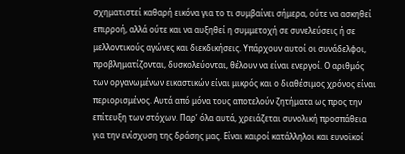σχηματιστεί καθαρή εικόνα για το τι συμβαίνει σήμερα, ούτε να ασκηθεί επιρροή, αλλά ούτε και να αυξηθεί η συμμετοχή σε συνελεύσεις ή σε μελλοντικούς αγώνες και διεκδικήσεις. Υπάρχουν αυτοί οι συνάδελφοι, προβληματίζονται, δυσκολεύονται, θέλουν να είναι ενεργοί. Ο αριθμός των οργανωμένων εικαστικών είναι μικρός και ο διαθέσιμος χρόνος είναι περιορισμένος. Αυτά από μόνα τους αποτελούν ζητήματα ως προς την επίτευξη των στόχων. Παρ’ όλα αυτά, χρειάζεται συνολική προσπάθεια για την ενίσχυση της δράσης μας. Είναι καιροί κατάλληλοι και ευνοϊκοί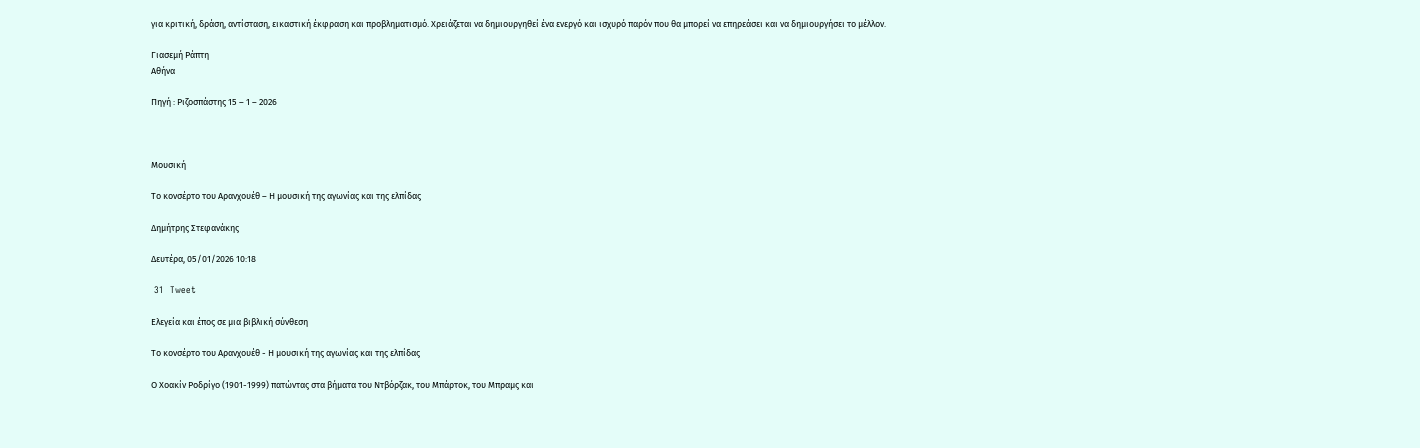για κριτική, δράση, αντίσταση, εικαστική έκφραση και προβληματισμό. Χρειάζεται να δημιουργηθεί ένα ενεργό και ισχυρό παρόν που θα μπορεί να επηρεάσει και να δημιουργήσει το μέλλον.

Γιασεμή Ράπτη
Αθήνα

Πηγή : Ριζοσπάστης 15 – 1 – 2026



Μουσική

Το κονσέρτο του Αρανχουέθ – Η μουσική της αγωνίας και της ελπίδας

Δημήτρης Στεφανάκης

Δευτέρα, 05/01/2026 10:18

 31  Tweet

Ελεγεία και έπος σε μια βιβλική σύνθεση

Το κονσέρτο του Αρανχουέθ - Η μουσική της αγωνίας και της ελπίδας

Ο Χοακίν Ροδρίγο (1901-1999) πατώντας στα βήματα του Ντβόρζακ, του Μπάρτοκ, του Μπραμς και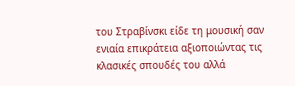του Στραβίνσκι είδε τη μουσική σαν ενιαία επικράτεια αξιοποιώντας τις κλασικές σπουδές του αλλά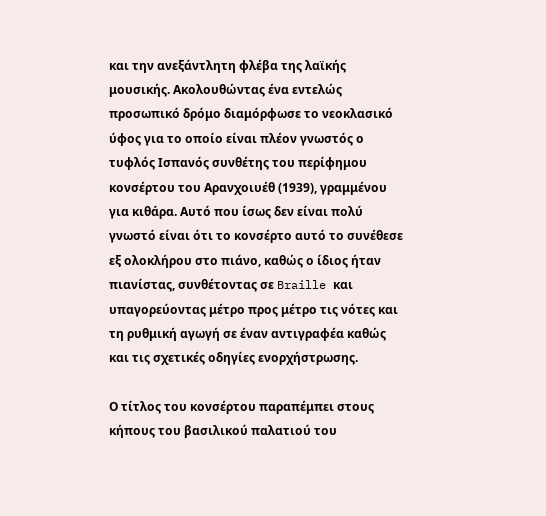και την ανεξάντλητη φλέβα της λαϊκής μουσικής. Ακολουθώντας ένα εντελώς προσωπικό δρόμο διαμόρφωσε το νεοκλασικό ύφος για το οποίο είναι πλέον γνωστός ο τυφλός Ισπανός συνθέτης του περίφημου κονσέρτου του Αρανχοιυέθ (1939), γραμμένου για κιθάρα. Αυτό που ίσως δεν είναι πολύ γνωστό είναι ότι το κονσέρτο αυτό το συνέθεσε εξ ολοκλήρου στο πιάνο, καθώς ο ίδιος ήταν πιανίστας, συνθέτοντας σε Braille και υπαγορεύοντας μέτρο προς μέτρο τις νότες και τη ρυθμική αγωγή σε έναν αντιγραφέα καθώς και τις σχετικές οδηγίες ενορχήστρωσης.

Ο τίτλος του κονσέρτου παραπέμπει στους κήπους του βασιλικού παλατιού του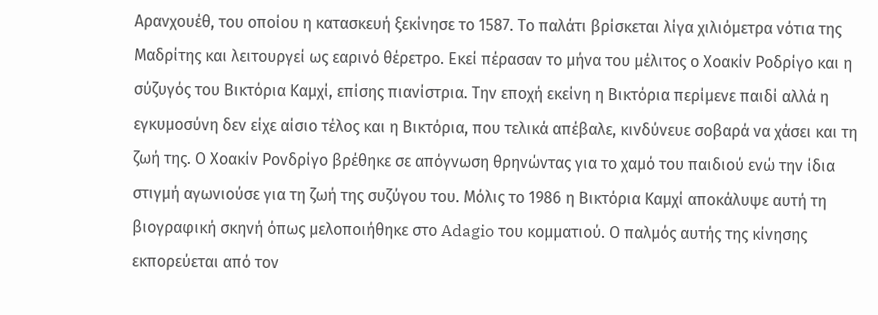Αρανχουέθ, του οποίου η κατασκευή ξεκίνησε το 1587. Το παλάτι βρίσκεται λίγα χιλιόμετρα νότια της Μαδρίτης και λειτουργεί ως εαρινό θέρετρο. Εκεί πέρασαν το μήνα του μέλιτος ο Χοακίν Ροδρίγο και η σύζυγός του Βικτόρια Καμχί, επίσης πιανίστρια. Την εποχή εκείνη η Βικτόρια περίμενε παιδί αλλά η εγκυμοσύνη δεν είχε αίσιο τέλος και η Βικτόρια, που τελικά απέβαλε, κινδύνευε σοβαρά να χάσει και τη ζωή της. Ο Χοακίν Ρονδρίγο βρέθηκε σε απόγνωση θρηνώντας για το χαμό του παιδιού ενώ την ίδια στιγμή αγωνιούσε για τη ζωή της συζύγου του. Μόλις το 1986 η Βικτόρια Καμχί αποκάλυψε αυτή τη βιογραφική σκηνή όπως μελοποιήθηκε στο Adagio του κομματιού. Ο παλμός αυτής της κίνησης εκπορεύεται από τον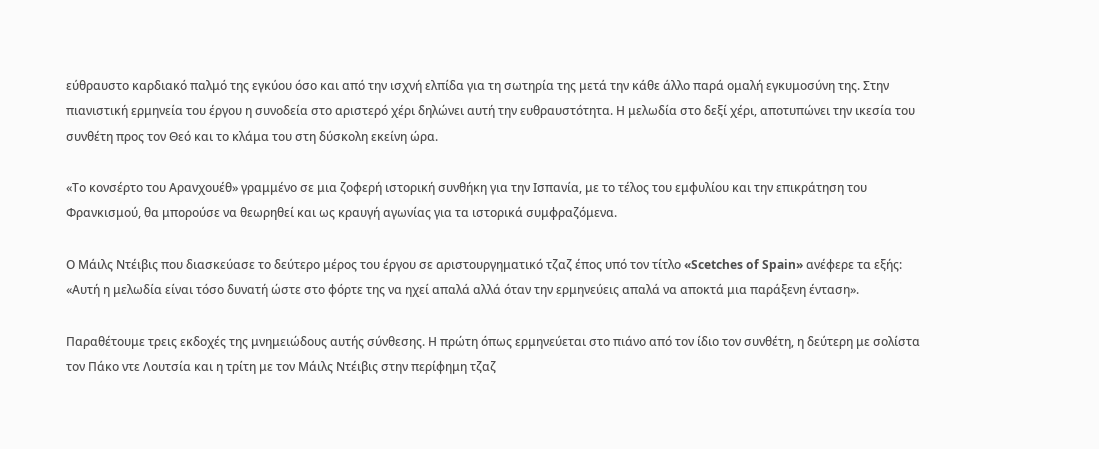εύθραυστο καρδιακό παλμό της εγκύου όσο και από την ισχνή ελπίδα για τη σωτηρία της μετά την κάθε άλλο παρά ομαλή εγκυμοσύνη της. Στην πιανιστική ερμηνεία του έργου η συνοδεία στο αριστερό χέρι δηλώνει αυτή την ευθραυστότητα. Η μελωδία στο δεξί χέρι, αποτυπώνει την ικεσία του συνθέτη προς τον Θεό και το κλάμα του στη δύσκολη εκείνη ώρα.

«Το κονσέρτο του Αρανχουέθ» γραμμένο σε μια ζοφερή ιστορική συνθήκη για την Ισπανία, με το τέλος του εμφυλίου και την επικράτηση του Φρανκισμού, θα μπορούσε να θεωρηθεί και ως κραυγή αγωνίας για τα ιστορικά συμφραζόμενα.

Ο Μάιλς Ντέιβις που διασκεύασε το δεύτερο μέρος του έργου σε αριστουργηματικό τζαζ έπος υπό τον τίτλο «Scetches of Spain» ανέφερε τα εξής: «Αυτή η μελωδία είναι τόσο δυνατή ώστε στο φόρτε της να ηχεί απαλά αλλά όταν την ερμηνεύεις απαλά να αποκτά μια παράξενη ένταση».

Παραθέτουμε τρεις εκδοχές της μνημειώδους αυτής σύνθεσης. Η πρώτη όπως ερμηνεύεται στο πιάνο από τον ίδιο τον συνθέτη, η δεύτερη με σολίστα τον Πάκο ντε Λουτσία και η τρίτη με τον Μάιλς Ντέιβις στην περίφημη τζαζ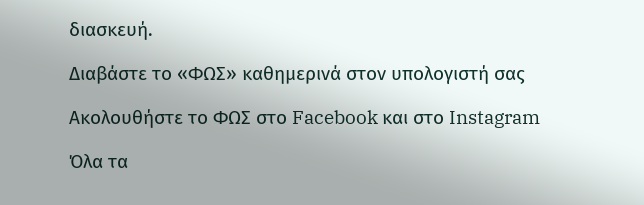διασκευή.

Διαβάστε το «ΦΩΣ» καθημερινά στον υπολογιστή σας

Ακολουθήστε το ΦΩΣ στο Facebook και στο Instagram

Όλα τα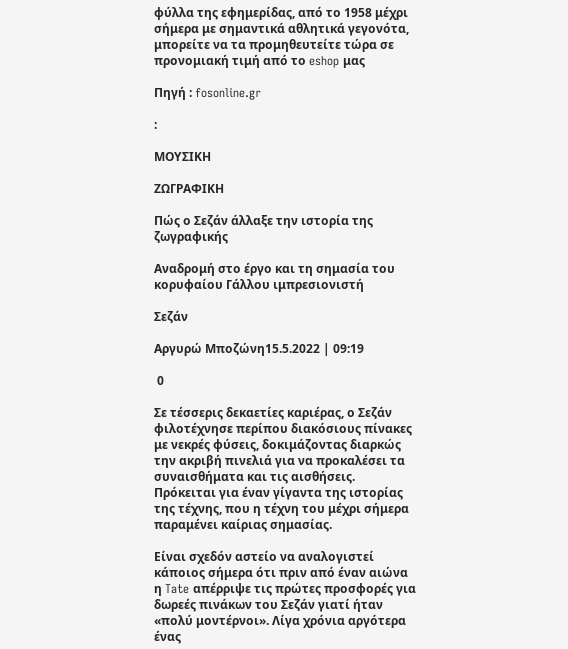φύλλα της εφημερίδας, από το 1958 μέχρι σήμερα με σημαντικά αθλητικά γεγονότα, μπορείτε να τα προμηθευτείτε τώρα σε προνομιακή τιμή από το eshop μας

Πηγή : fosonline.gr

:

ΜΟΥΣΙΚΗ

ΖΩΓΡΑΦΙΚΗ

Πώς ο Σεζάν άλλαξε την ιστορία της ζωγραφικής

Αναδρομή στο έργο και τη σημασία του κορυφαίου Γάλλου ιμπρεσιονιστή

Σεζάν

Αργυρώ Μποζώνη15.5.2022 | 09:19

 0

Σε τέσσερις δεκαετίες καριέρας, ο Σεζάν φιλοτέχνησε περίπου διακόσιους πίνακες με νεκρές φύσεις, δοκιμάζοντας διαρκώς την ακριβή πινελιά για να προκαλέσει τα συναισθήματα και τις αισθήσεις. Πρόκειται για έναν γίγαντα της ιστορίας της τέχνης, που η τέχνη του μέχρι σήμερα παραμένει καίριας σημασίας.

Είναι σχεδόν αστείο να αναλογιστεί κάποιος σήμερα ότι πριν από έναν αιώνα η Tate απέρριψε τις πρώτες προσφορές για δωρεές πινάκων του Σεζάν γιατί ήταν «πολύ μοντέρνοι». Λίγα χρόνια αργότερα ένας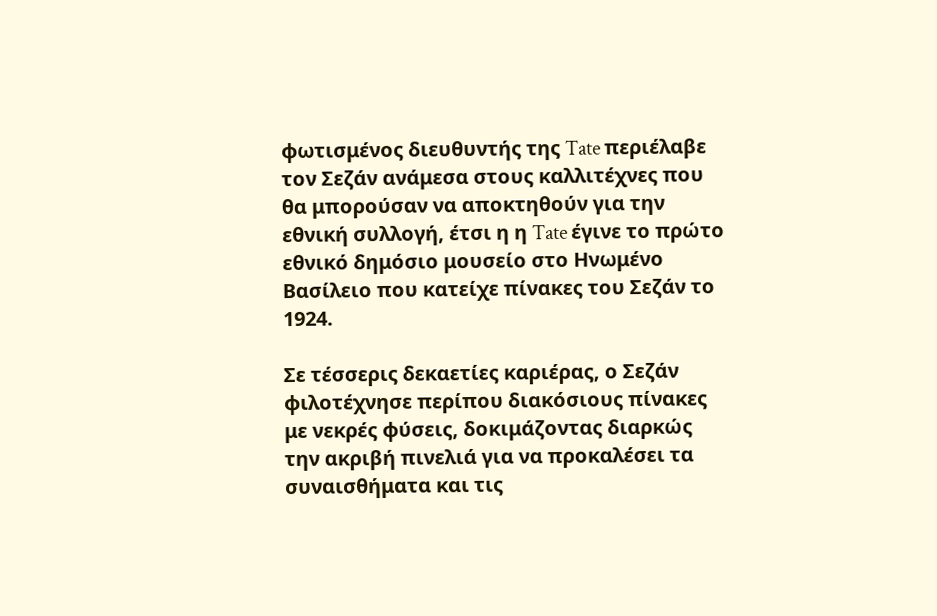φωτισμένος διευθυντής της Tate περιέλαβε τον Σεζάν ανάμεσα στους καλλιτέχνες που θα μπορούσαν να αποκτηθούν για την εθνική συλλογή, έτσι η η Tate έγινε το πρώτο εθνικό δημόσιο μουσείο στο Ηνωμένο Βασίλειο που κατείχε πίνακες του Σεζάν το 1924.

Σε τέσσερις δεκαετίες καριέρας, ο Σεζάν φιλοτέχνησε περίπου διακόσιους πίνακες με νεκρές φύσεις, δοκιμάζοντας διαρκώς την ακριβή πινελιά για να προκαλέσει τα συναισθήματα και τις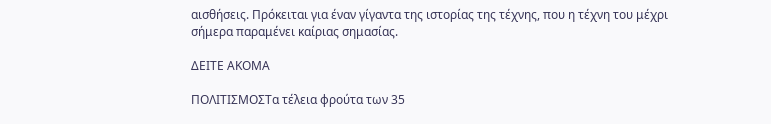αισθήσεις. Πρόκειται για έναν γίγαντα της ιστορίας της τέχνης, που η τέχνη του μέχρι σήμερα παραμένει καίριας σημασίας.

ΔΕΙΤΕ ΑΚΟΜΑ

ΠΟΛΙΤΙΣΜΟΣΤα τέλεια φρούτα των 35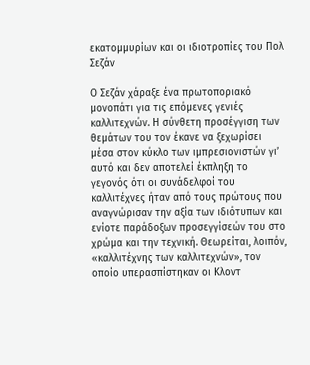εκατομμυρίων και οι ιδιοτροπίες του Πολ Σεζάν

Ο Σεζάν χάραξε ένα πρωτοποριακό μονοπάτι για τις επόμενες γενιές καλλιτεχνών. Η σύνθετη προσέγγιση των θεμάτων του τον έκανε να ξεχωρίσει μέσα στον κύκλο των ιμπρεσιονιστών γι’ αυτό και δεν αποτελεί έκπληξη το γεγονός ότι οι συνάδελφοί του καλλιτέχνες ήταν από τους πρώτους που αναγνώρισαν την αξία των ιδιότυπων και ενίοτε παράδοξων προσεγγίσεών του στο χρώμα και την τεχνική. Θεωρείται, λοιπόν, «καλλιτέχνης των καλλιτεχνών», τον οποίο υπερασπίστηκαν οι Κλοντ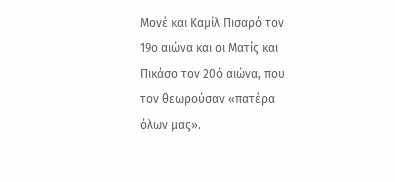Μονέ και Καμίλ Πισαρό τον 19ο αιώνα και οι Ματίς και Πικάσο τον 20ό αιώνα, που τον θεωρούσαν «πατέρα όλων μας».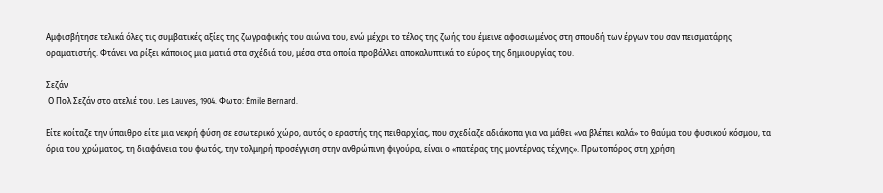Αμφισβήτησε τελικά όλες τις συμβατικές αξίες της ζωγραφικής του αιώνα του, ενώ μέχρι το τέλος της ζωής του έμεινε αφοσιωμένος στη σπουδή των έργων του σαν πεισματάρης οραματιστής. Φτάνει να ρίξει κάποιος μια ματιά στα σχέδιά του, μέσα στα οποία προβάλλει αποκαλυπτικά το εύρος της δημιουργίας του.

Σεζάν
 Ο Πολ Σεζάν στο ατελιέ του. Les Lauves, 1904. Φωτο: Émile Bernard.

Είτε κοίταζε την ύπαιθρο είτε μια νεκρή φύση σε εσωτερικό χώρο, αυτός ο εραστής της πειθαρχίας, που σχεδίαζε αδιάκοπα για να μάθει «να βλέπει καλά» το θαύμα του φυσικού κόσμου, τα όρια του χρώματος, τη διαφάνεια του φωτός, την τολμηρή προσέγγιση στην ανθρώπινη φιγούρα, είναι ο «πατέρας της μοντέρνας τέχνης». Πρωτοπόρος στη χρήση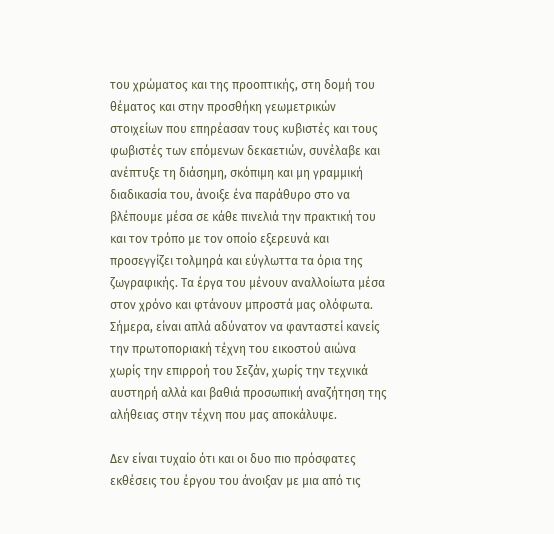του χρώματος και της προοπτικής, στη δομή του θέματος και στην προσθήκη γεωμετρικών στοιχείων που επηρέασαν τους κυβιστές και τους φωβιστές των επόμενων δεκαετιών, συνέλαβε και ανέπτυξε τη διάσημη, σκόπιμη και μη γραμμική διαδικασία του, άνοιξε ένα παράθυρο στο να βλέπουμε μέσα σε κάθε πινελιά την πρακτική του και τον τρόπο με τον οποίο εξερευνά και προσεγγίζει τολμηρά και εύγλωττα τα όρια της ζωγραφικής. Τα έργα του μένουν αναλλοίωτα μέσα στον χρόνο και φτάνουν μπροστά μας ολόφωτα. Σήμερα, είναι απλά αδύνατον να φανταστεί κανείς την πρωτοποριακή τέχνη του εικοστού αιώνα χωρίς την επιρροή του Σεζάν, χωρίς την τεχνικά αυστηρή αλλά και βαθιά προσωπική αναζήτηση της αλήθειας στην τέχνη που μας αποκάλυψε.

Δεν είναι τυχαίο ότι και οι δυο πιο πρόσφατες εκθέσεις του έργου του άνοιξαν με μια από τις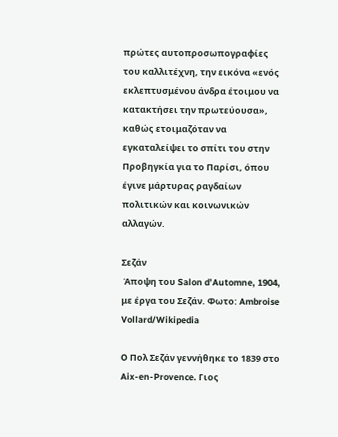πρώτες αυτοπροσωπογραφίες του καλλιτέχνη, την εικόνα «ενός εκλεπτυσμένου άνδρα έτοιμου να κατακτήσει την πρωτεύουσα», καθώς ετοιμαζόταν να εγκαταλείψει το σπίτι του στην Προβηγκία για το Παρίσι, όπου έγινε μάρτυρας ραγδαίων πολιτικών και κοινωνικών αλλαγών.

Σεζάν
 Άποψη του Salon d’Automne, 1904, με έργα του Σεζάν. Φωτο: Ambroise Vollard/Wikipedia

O Πολ Σεζάν γεννήθηκε το 1839 στο Aix-en-Provence. Γιος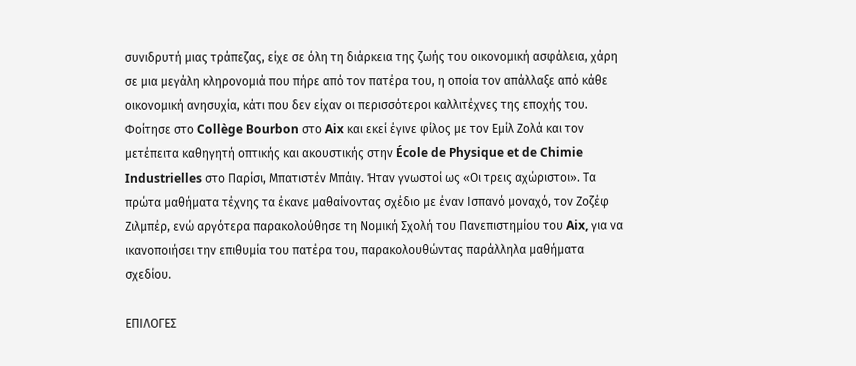συνιδρυτή μιας τράπεζας, είχε σε όλη τη διάρκεια της ζωής του οικονομική ασφάλεια, χάρη σε μια μεγάλη κληρονομιά που πήρε από τον πατέρα του, η οποία τον απάλλαξε από κάθε οικονομική ανησυχία, κάτι που δεν είχαν οι περισσότεροι καλλιτέχνες της εποχής του. Φοίτησε στο Collège Bourbon στο Aix και εκεί έγινε φίλος με τον Εμίλ Ζολά και τον μετέπειτα καθηγητή οπτικής και ακουστικής στην École de Physique et de Chimie Industrielles στο Παρίσι, Μπατιστέν Μπάιγ. Ήταν γνωστοί ως «Οι τρεις αχώριστοι». Τα πρώτα μαθήματα τέχνης τα έκανε μαθαίνοντας σχέδιο με έναν Ισπανό μοναχό, τον Ζοζέφ Ζιλμπέρ, ενώ αργότερα παρακολούθησε τη Νομική Σχολή του Πανεπιστημίου του Aix, για να ικανοποιήσει την επιθυμία του πατέρα του, παρακολουθώντας παράλληλα μαθήματα σχεδίου.

ΕΠΙΛΟΓΕΣ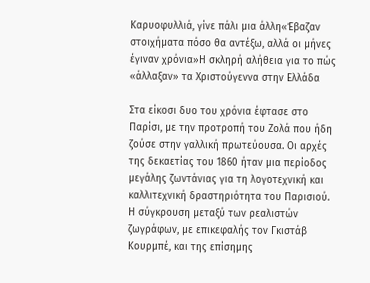Καρυοφυλλιά, γίνε πάλι μια άλλη«Έβαζαν στοιχήματα πόσο θα αντέξω, αλλά οι μήνες έγιναν χρόνια»Η σκληρή αλήθεια για το πώς «άλλαξαν» τα Χριστούγεννα στην Ελλάδα

Στα είκοσι δυο του χρόνια έφτασε στο Παρίσι, με την προτροπή του Ζολά που ήδη ζούσε στην γαλλική πρωτεύουσα. Οι αρχές της δεκαετίας του 1860 ήταν μια περίοδος μεγάλης ζωντάνιας για τη λογοτεχνική και καλλιτεχνική δραστηριότητα του Παρισιού. Η σύγκρουση μεταξύ των ρεαλιστών ζωγράφων, με επικεφαλής τον Γκιστάβ Κουρμπέ, και της επίσημης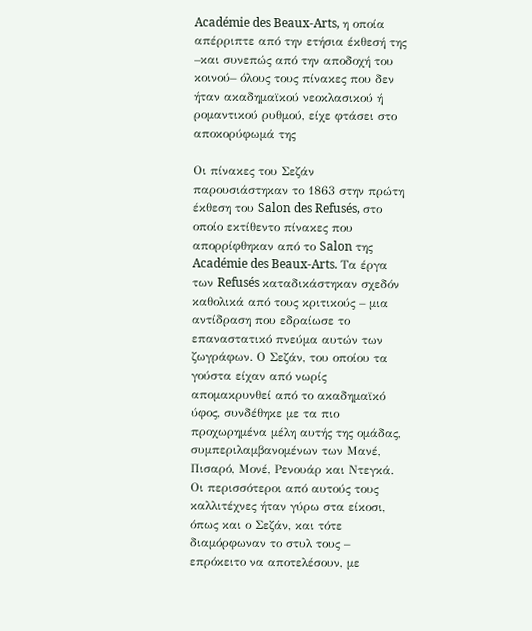Académie des Beaux-Arts, η οποία απέρριπτε από την ετήσια έκθεσή της –και συνεπώς από την αποδοχή του κοινού– όλους τους πίνακες που δεν ήταν ακαδημαϊκού νεοκλασικού ή ρομαντικού ρυθμού, είχε φτάσει στο αποκορύφωμά της

Οι πίνακες του Σεζάν παρουσιάστηκαν το 1863 στην πρώτη έκθεση του Salon des Refusés, στο οποίο εκτίθεντο πίνακες που απορρίφθηκαν από το Salon της Académie des Beaux-Arts. Τα έργα των Refusés καταδικάστηκαν σχεδόν καθολικά από τους κριτικούς – μια αντίδραση που εδραίωσε το επαναστατικό πνεύμα αυτών των ζωγράφων. Ο Σεζάν, του οποίου τα γούστα είχαν από νωρίς απομακρυνθεί από το ακαδημαϊκό ύφος, συνδέθηκε με τα πιο προχωρημένα μέλη αυτής της ομάδας, συμπεριλαμβανομένων των Μανέ, Πισαρό, Μονέ, Ρενουάρ και Ντεγκά. Οι περισσότεροι από αυτούς τους καλλιτέχνες ήταν γύρω στα είκοσι, όπως και ο Σεζάν, και τότε διαμόρφωναν το στυλ τους – επρόκειτο να αποτελέσουν, με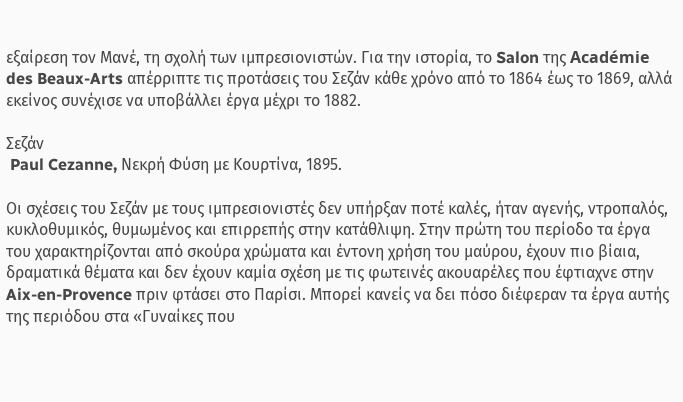εξαίρεση τον Μανέ, τη σχολή των ιμπρεσιονιστών. Για την ιστορία, το Salon της Académie des Beaux-Arts απέρριπτε τις προτάσεις του Σεζάν κάθε χρόνο από το 1864 έως το 1869, αλλά εκείνος συνέχισε να υποβάλλει έργα μέχρι το 1882.

Σεζάν
 Paul Cezanne, Νεκρή Φύση με Κουρτίνα, 1895.

Οι σχέσεις του Σεζάν με τους ιμπρεσιονιστές δεν υπήρξαν ποτέ καλές, ήταν αγενής, ντροπαλός, κυκλοθυμικός, θυμωμένος και επιρρεπής στην κατάθλιψη. Στην πρώτη του περίοδο τα έργα του χαρακτηρίζονται από σκούρα χρώματα και έντονη χρήση του μαύρου, έχουν πιο βίαια, δραματικά θέματα και δεν έχουν καμία σχέση με τις φωτεινές ακουαρέλες που έφτιαχνε στην Aix-en-Provence πριν φτάσει στο Παρίσι. Μπορεί κανείς να δει πόσο διέφεραν τα έργα αυτής της περιόδου στα «Γυναίκες που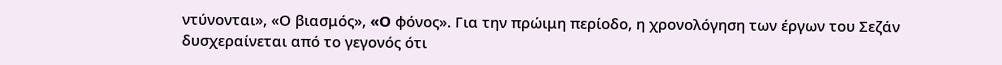ντύνονται», «Ο βιασμός», «O φόνος». Για την πρώιμη περίοδο, η χρονολόγηση των έργων του Σεζάν δυσχεραίνεται από το γεγονός ότι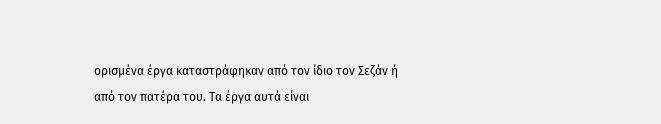ορισμένα έργα καταστράφηκαν από τον ίδιο τον Σεζάν ή από τον πατέρα του. Τα έργα αυτά είναι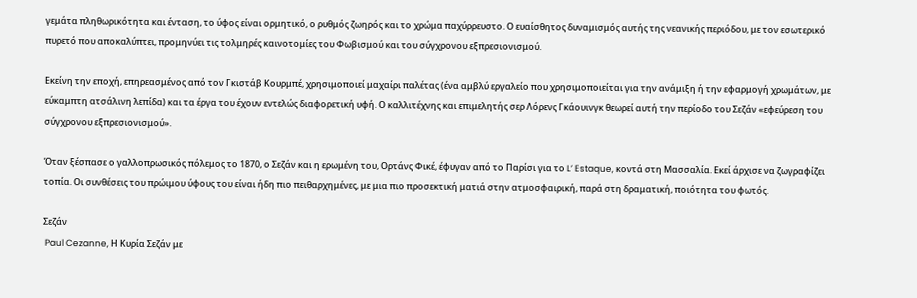γεμάτα πληθωρικότητα και ένταση, το ύφος είναι ορμητικό, ο ρυθμός ζωηρός και το χρώμα παχύρρευστο. Ο ευαίσθητος δυναμισμός αυτής της νεανικής περιόδου, με τον εσωτερικό πυρετό που αποκαλύπτει, προμηνύει τις τολμηρές καινοτομίες του Φωβισμού και του σύγχρονου εξπρεσιονισμού.

Εκείνη την εποχή, επηρεασμένος από τον Γκιστάβ Κουρμπέ, χρησιμοποιεί μαχαίρι παλέτας (ένα αμβλύ εργαλείο που χρησιμοποιείται για την ανάμιξη ή την εφαρμογή χρωμάτων, με εύκαμπτη ατσάλινη λεπίδα) και τα έργα του έχουν εντελώς διαφορετική υφή. Ο καλλιτέχνης και επιμελητής σερ Λόρενς Γκάουινγκ θεωρεί αυτή την περίοδο του Σεζάν «εφεύρεση του σύγχρονου εξπρεσιονισμού».

Όταν ξέσπασε ο γαλλοπρωσικός πόλεμος το 1870, ο Σεζάν και η ερωμένη του, Ορτάνς Φικέ, έφυγαν από το Παρίσι για το L’ Estaque, κοντά στη Μασσαλία. Εκεί άρχισε να ζωγραφίζει τοπία. Οι συνθέσεις του πρώιμου ύφους του είναι ήδη πιο πειθαρχημένες, με μια πιο προσεκτική ματιά στην ατμοσφαιρική, παρά στη δραματική, ποιότητα του φωτός.

Σεζάν
 Paul Cezanne, Η Κυρία Σεζάν με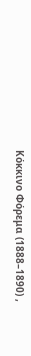Κόκκινο Φόρεμα (1888–1890) ,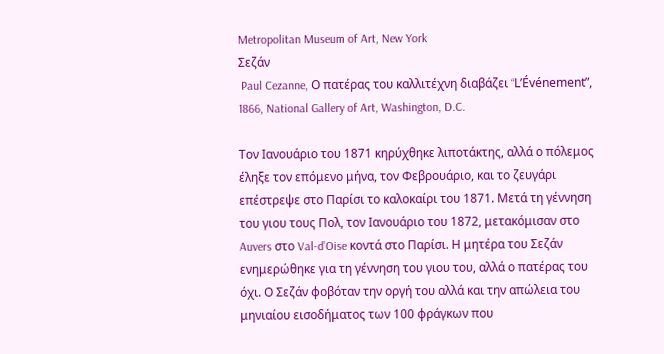Metropolitan Museum of Art, New York
Σεζάν
 Paul Cezanne, Ο πατέρας του καλλιτέχνη διαβάζει “L’Événement”, 1866, National Gallery of Art, Washington, D.C.

Τον Ιανουάριο του 1871 κηρύχθηκε λιποτάκτης, αλλά ο πόλεμος έληξε τον επόμενο μήνα, τον Φεβρουάριο, και το ζευγάρι επέστρεψε στο Παρίσι το καλοκαίρι του 1871. Μετά τη γέννηση του γιου τους Πολ, τον Ιανουάριο του 1872, μετακόμισαν στο Auvers στο Val-d’Oise κοντά στο Παρίσι. Η μητέρα του Σεζάν ενημερώθηκε για τη γέννηση του γιου του, αλλά ο πατέρας του όχι. Ο Σεζάν φοβόταν την οργή του αλλά και την απώλεια του μηνιαίου εισοδήματος των 100 φράγκων που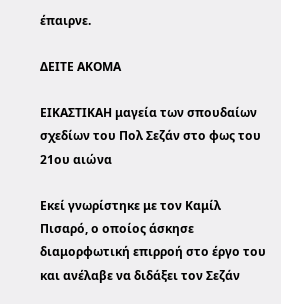έπαιρνε.

ΔΕΙΤΕ ΑΚΟΜΑ

ΕΙΚΑΣΤΙΚΑΗ μαγεία των σπουδαίων σχεδίων του Πολ Σεζάν στο φως του 21ου αιώνα

Εκεί γνωρίστηκε με τον Καμίλ Πισαρό, ο οποίος άσκησε διαμορφωτική επιρροή στο έργο του και ανέλαβε να διδάξει τον Σεζάν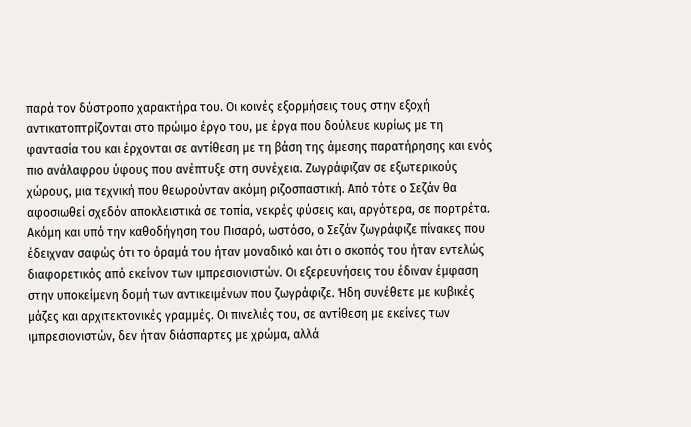παρά τον δύστροπο χαρακτήρα του. Οι κοινές εξορμήσεις τους στην εξοχή αντικατοπτρίζονται στο πρώιμο έργο του, με έργα που δούλευε κυρίως με τη φαντασία του και έρχονται σε αντίθεση με τη βάση της άμεσης παρατήρησης και ενός πιο ανάλαφρου ύφους που ανέπτυξε στη συνέχεια. Ζωγράφιζαν σε εξωτερικούς χώρους, μια τεχνική που θεωρούνταν ακόμη ριζοσπαστική. Από τότε ο Σεζάν θα αφοσιωθεί σχεδόν αποκλειστικά σε τοπία, νεκρές φύσεις και, αργότερα, σε πορτρέτα. Ακόμη και υπό την καθοδήγηση του Πισαρό, ωστόσο, ο Σεζάν ζωγράφιζε πίνακες που έδειχναν σαφώς ότι το όραμά του ήταν μοναδικό και ότι ο σκοπός του ήταν εντελώς διαφορετικός από εκείνον των ιμπρεσιονιστών. Οι εξερευνήσεις του έδιναν έμφαση στην υποκείμενη δομή των αντικειμένων που ζωγράφιζε. Ήδη συνέθετε με κυβικές μάζες και αρχιτεκτονικές γραμμές. Οι πινελιές του, σε αντίθεση με εκείνες των ιμπρεσιονιστών, δεν ήταν διάσπαρτες με χρώμα, αλλά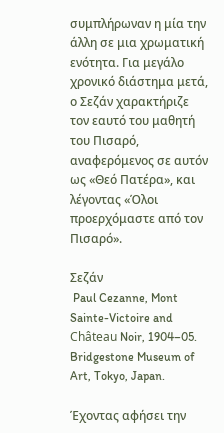συμπλήρωναν η μία την άλλη σε μια χρωματική ενότητα. Για μεγάλο χρονικό διάστημα μετά, ο Σεζάν χαρακτήριζε τον εαυτό του μαθητή του Πισαρό, αναφερόμενος σε αυτόν ως «Θεό Πατέρα», και λέγοντας «Όλοι προερχόμαστε από τον Πισαρό».

Σεζάν
 Paul Cezanne, Mont Sainte-Victoire and Château Noir, 1904–05. Bridgestone Museum of Art, Tokyo, Japan.

Έχοντας αφήσει την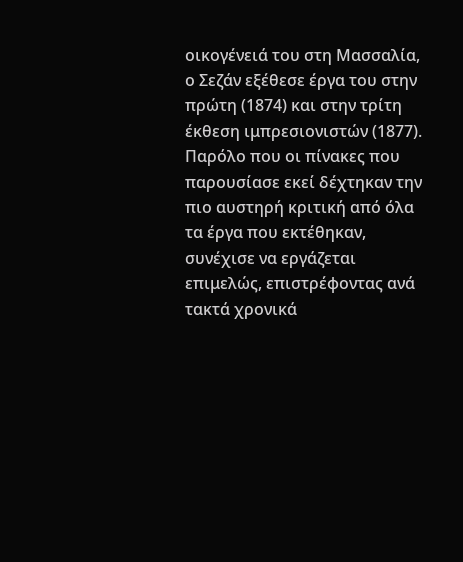οικογένειά του στη Μασσαλία, ο Σεζάν εξέθεσε έργα του στην πρώτη (1874) και στην τρίτη έκθεση ιμπρεσιονιστών (1877). Παρόλο που οι πίνακες που παρουσίασε εκεί δέχτηκαν την πιο αυστηρή κριτική από όλα τα έργα που εκτέθηκαν, συνέχισε να εργάζεται επιμελώς, επιστρέφοντας ανά τακτά χρονικά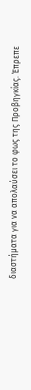διαστήματα για να απολαύσει το φως της Προβηγκίας. Έπρεπε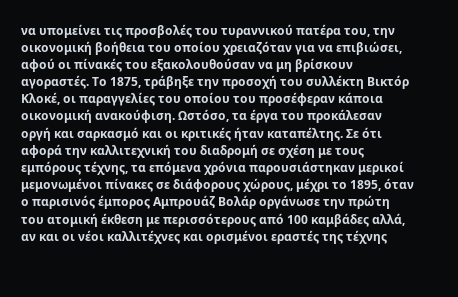να υπομείνει τις προσβολές του τυραννικού πατέρα του, την οικονομική βοήθεια του οποίου χρειαζόταν για να επιβιώσει, αφού οι πίνακές του εξακολουθούσαν να μη βρίσκουν αγοραστές. Το 1875, τράβηξε την προσοχή του συλλέκτη Βικτόρ Κλοκέ, οι παραγγελίες του οποίου του προσέφεραν κάποια οικονομική ανακούφιση. Ωστόσο, τα έργα του προκάλεσαν οργή και σαρκασμό και οι κριτικές ήταν καταπέλτης. Σε ότι αφορά την καλλιτεχνική του διαδρομή σε σχέση με τους εμπόρους τέχνης, τα επόμενα χρόνια παρουσιάστηκαν μερικοί μεμονωμένοι πίνακες σε διάφορους χώρους, μέχρι το 1895, όταν ο παρισινός έμπορος Αμπρουάζ Βολάρ οργάνωσε την πρώτη του ατομική έκθεση με περισσότερους από 100 καμβάδες αλλά, αν και οι νέοι καλλιτέχνες και ορισμένοι εραστές της τέχνης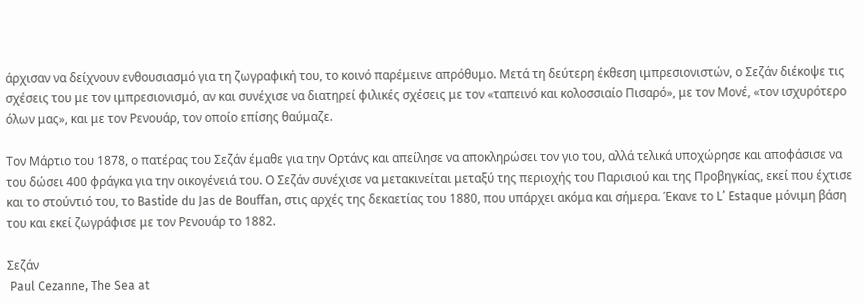άρχισαν να δείχνουν ενθουσιασμό για τη ζωγραφική του, το κοινό παρέμεινε απρόθυμο. Μετά τη δεύτερη έκθεση ιμπρεσιονιστών, ο Σεζάν διέκοψε τις σχέσεις του με τον ιμπρεσιονισμό, αν και συνέχισε να διατηρεί φιλικές σχέσεις με τον «ταπεινό και κολοσσιαίο Πισαρό», με τον Μονέ, «τον ισχυρότερο όλων μας», και με τον Ρενουάρ, τον οποίο επίσης θαύμαζε.

Τον Μάρτιο του 1878, ο πατέρας του Σεζάν έμαθε για την Ορτάνς και απείλησε να αποκληρώσει τον γιο του, αλλά τελικά υποχώρησε και αποφάσισε να του δώσει 400 φράγκα για την οικογένειά του. Ο Σεζάν συνέχισε να μετακινείται μεταξύ της περιοχής του Παρισιού και της Προβηγκίας, εκεί που έχτισε και το στούντιό του, το Bastide du Jas de Bouffan, στις αρχές της δεκαετίας του 1880, που υπάρχει ακόμα και σήμερα. Έκανε το L’ Estaque μόνιμη βάση του και εκεί ζωγράφισε με τον Ρενουάρ το 1882.

Σεζάν
 Paul Cezanne, The Sea at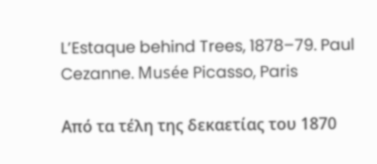L’Estaque behind Trees, 1878–79. Paul Cezanne. Musée Picasso, Paris

Από τα τέλη της δεκαετίας του 1870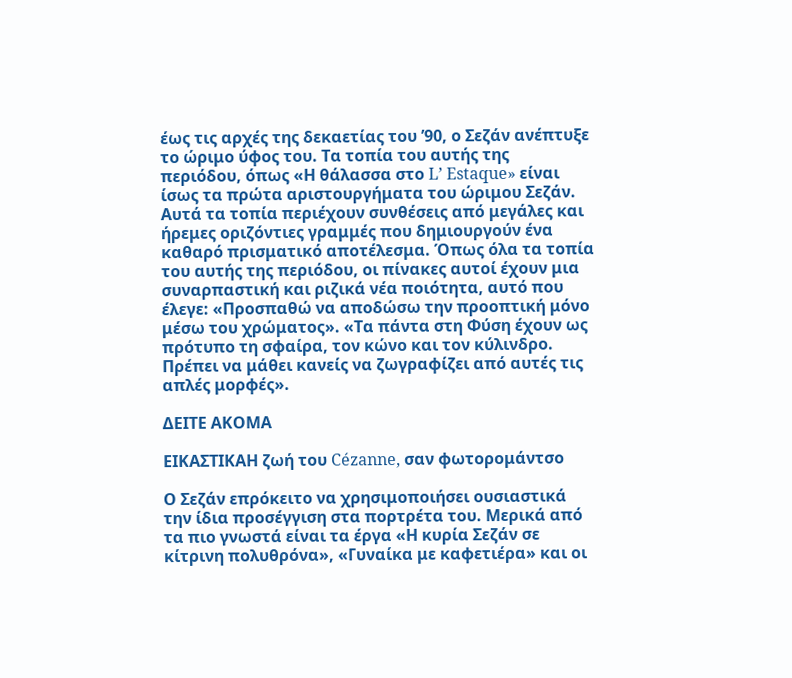έως τις αρχές της δεκαετίας του ’90, ο Σεζάν ανέπτυξε το ώριμο ύφος του. Τα τοπία του αυτής της περιόδου, όπως «Η θάλασσα στο L’ Estaque» είναι ίσως τα πρώτα αριστουργήματα του ώριμου Σεζάν. Αυτά τα τοπία περιέχουν συνθέσεις από μεγάλες και ήρεμες οριζόντιες γραμμές που δημιουργούν ένα καθαρό πρισματικό αποτέλεσμα. Όπως όλα τα τοπία του αυτής της περιόδου, οι πίνακες αυτοί έχουν μια συναρπαστική και ριζικά νέα ποιότητα, αυτό που έλεγε: «Προσπαθώ να αποδώσω την προοπτική μόνο μέσω του χρώματος». «Τα πάντα στη Φύση έχουν ως πρότυπο τη σφαίρα, τον κώνο και τον κύλινδρο. Πρέπει να μάθει κανείς να ζωγραφίζει από αυτές τις απλές μορφές».

ΔΕΙΤΕ ΑΚΟΜΑ

ΕΙΚΑΣΤΙΚΑΗ ζωή του Cézanne, σαν φωτορομάντσο

Ο Σεζάν επρόκειτο να χρησιμοποιήσει ουσιαστικά την ίδια προσέγγιση στα πορτρέτα του. Μερικά από τα πιο γνωστά είναι τα έργα «Η κυρία Σεζάν σε κίτρινη πολυθρόνα», «Γυναίκα με καφετιέρα» και οι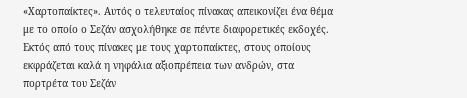«Χαρτοπαίκτες». Αυτός ο τελευταίος πίνακας απεικονίζει ένα θέμα με το οποίο ο Σεζάν ασχολήθηκε σε πέντε διαφορετικές εκδοχές. Εκτός από τους πίνακες με τους χαρτοπαίκτες, στους οποίους εκφράζεται καλά η νηφάλια αξιοπρέπεια των ανδρών, στα πορτρέτα του Σεζάν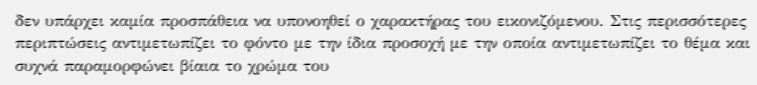δεν υπάρχει καμία προσπάθεια να υπονοηθεί ο χαρακτήρας του εικονιζόμενου. Στις περισσότερες περιπτώσεις αντιμετωπίζει το φόντο με την ίδια προσοχή με την οποία αντιμετωπίζει το θέμα και συχνά παραμορφώνει βίαια το χρώμα του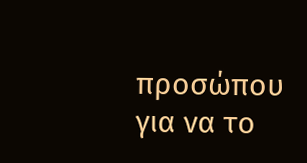προσώπου για να το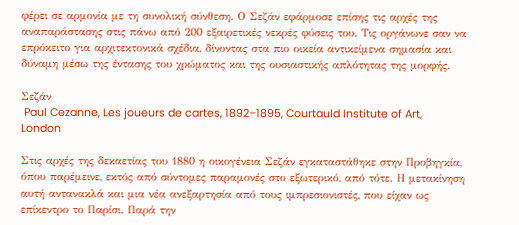φέρει σε αρμονία με τη συνολική σύνθεση. Ο Σεζάν εφάρμοσε επίσης τις αρχές της αναπαράστασης στις πάνω από 200 εξαιρετικές νεκρές φύσεις του. Τις οργάνωνε σαν να επρόκειτο για αρχιτεκτονικά σχέδια, δίνοντας στα πιο οικεία αντικείμενα σημασία και δύναμη μέσω της έντασης του χρώματος και της ουσιαστικής απλότητας της μορφής.

Σεζάν
 Paul Cezanne, Les joueurs de cartes, 1892–1895, Courtauld Institute of Art, London

Στις αρχές της δεκαετίας του 1880 η οικογένεια Σεζάν εγκαταστάθηκε στην Προβηγκία, όπου παρέμεινε, εκτός από σύντομες παραμονές στο εξωτερικό, από τότε. Η μετακίνηση αυτή αντανακλά και μια νέα ανεξαρτησία από τους ιμπρεσιονιστές, που είχαν ως επίκεντρο το Παρίσι. Παρά την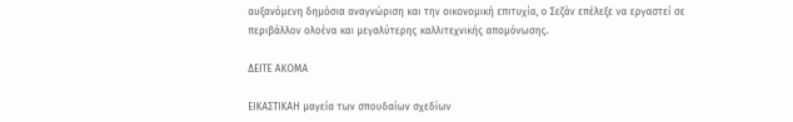αυξανόμενη δημόσια αναγνώριση και την οικονομική επιτυχία, ο Σεζάν επέλεξε να εργαστεί σε περιβάλλον ολοένα και μεγαλύτερης καλλιτεχνικής απομόνωσης.

ΔΕΙΤΕ ΑΚΟΜΑ

ΕΙΚΑΣΤΙΚΑΗ μαγεία των σπουδαίων σχεδίων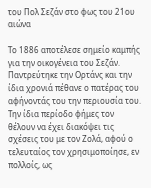του Πολ Σεζάν στο φως του 21ου αιώνα

Το 1886 αποτέλεσε σημείο καμπής για την οικογένεια του Σεζάν. Παντρεύτηκε την Ορτάνς και την ίδια χρονιά πέθανε ο πατέρας του αφήνοντάς του την περιουσία του. Την ίδια περίοδο φήμες τον θέλουν να έχει διακόψει τις σχέσεις του με τον Ζολά, αφού ο τελευταίος τον χρησιμοποίησε, εν πολλοίς, ως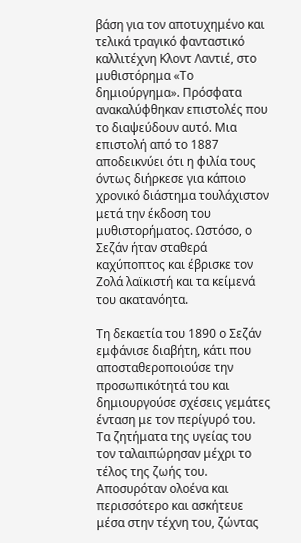βάση για τον αποτυχημένο και τελικά τραγικό φανταστικό καλλιτέχνη Κλοντ Λαντιέ, στο μυθιστόρημα «Το δημιούργημα». Πρόσφατα ανακαλύφθηκαν επιστολές που το διαψεύδουν αυτό. Μια επιστολή από το 1887 αποδεικνύει ότι η φιλία τους όντως διήρκεσε για κάποιο χρονικό διάστημα τουλάχιστον μετά την έκδοση του μυθιστορήματος. Ωστόσο, ο Σεζάν ήταν σταθερά καχύποπτος και έβρισκε τον Ζολά λαϊκιστή και τα κείμενά του ακατανόητα.

Τη δεκαετία του 1890 ο Σεζάν εμφάνισε διαβήτη, κάτι που αποσταθεροποιούσε την προσωπικότητά του και δημιουργούσε σχέσεις γεμάτες ένταση με τον περίγυρό του. Τα ζητήματα της υγείας του τον ταλαιπώρησαν μέχρι το τέλος της ζωής του. Αποσυρόταν ολοένα και περισσότερο και ασκήτευε μέσα στην τέχνη του, ζώντας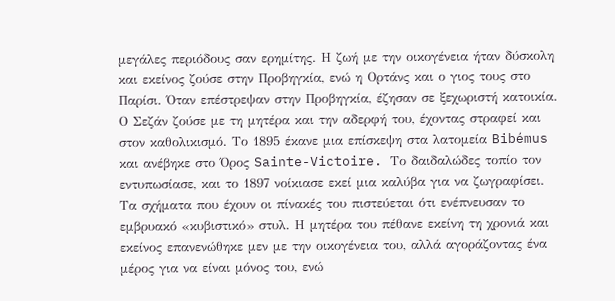μεγάλες περιόδους σαν ερημίτης. Η ζωή με την οικογένεια ήταν δύσκολη και εκείνος ζούσε στην Προβηγκία, ενώ η Ορτάνς και ο γιος τους στο Παρίσι. Όταν επέστρεψαν στην Προβηγκία, έζησαν σε ξεχωριστή κατοικία. Ο Σεζάν ζούσε με τη μητέρα και την αδερφή του, έχοντας στραφεί και στον καθολικισμό. Το 1895 έκανε μια επίσκεψη στα λατομεία Bibémus και ανέβηκε στο Όρος Sainte-Victoire. Το δαιδαλώδες τοπίο τον εντυπωσίασε, και το 1897 νοίκιασε εκεί μια καλύβα για να ζωγραφίσει. Τα σχήματα που έχουν οι πίνακές του πιστεύεται ότι ενέπνευσαν το εμβρυακό «κυβιστικό» στυλ. Η μητέρα του πέθανε εκείνη τη χρονιά και εκείνος επανενώθηκε μεν με την οικογένεια του, αλλά αγοράζοντας ένα μέρος για να είναι μόνος του, ενώ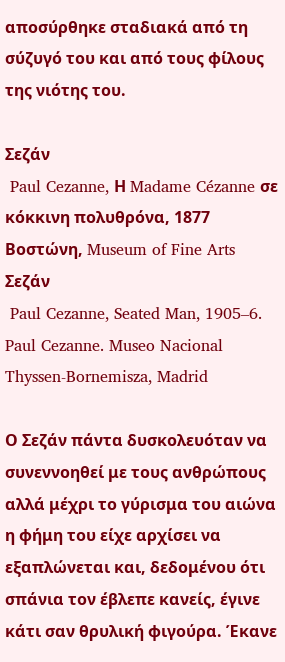αποσύρθηκε σταδιακά από τη σύζυγό του και από τους φίλους της νιότης του.

Σεζάν
 Paul Cezanne, Η Madame Cézanne σε κόκκινη πολυθρόνα, 1877 Βοστώνη, Museum of Fine Arts
Σεζάν
 Paul Cezanne, Seated Man, 1905–6. Paul Cezanne. Museo Nacional Thyssen-Bornemisza, Madrid

Ο Σεζάν πάντα δυσκολευόταν να συνεννοηθεί με τους ανθρώπους αλλά μέχρι το γύρισμα του αιώνα η φήμη του είχε αρχίσει να εξαπλώνεται και, δεδομένου ότι σπάνια τον έβλεπε κανείς, έγινε κάτι σαν θρυλική φιγούρα. Έκανε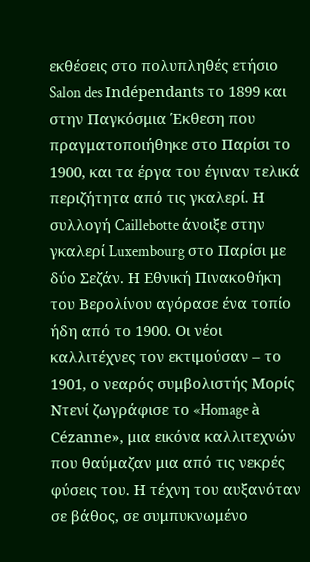εκθέσεις στο πολυπληθές ετήσιο Salon des Indépendants το 1899 και στην Παγκόσμια Έκθεση που πραγματοποιήθηκε στο Παρίσι το 1900, και τα έργα του έγιναν τελικά περιζήτητα από τις γκαλερί. Η συλλογή Caillebotte άνοιξε στην γκαλερί Luxembourg στο Παρίσι με δύο Σεζάν. Η Εθνική Πινακοθήκη του Βερολίνου αγόρασε ένα τοπίο ήδη από το 1900. Οι νέοι καλλιτέχνες τον εκτιμούσαν – το 1901, ο νεαρός συμβολιστής Μορίς Ντενί ζωγράφισε το «Homage à Cézanne», μια εικόνα καλλιτεχνών που θαύμαζαν μια από τις νεκρές φύσεις του. Η τέχνη του αυξανόταν σε βάθος, σε συμπυκνωμένο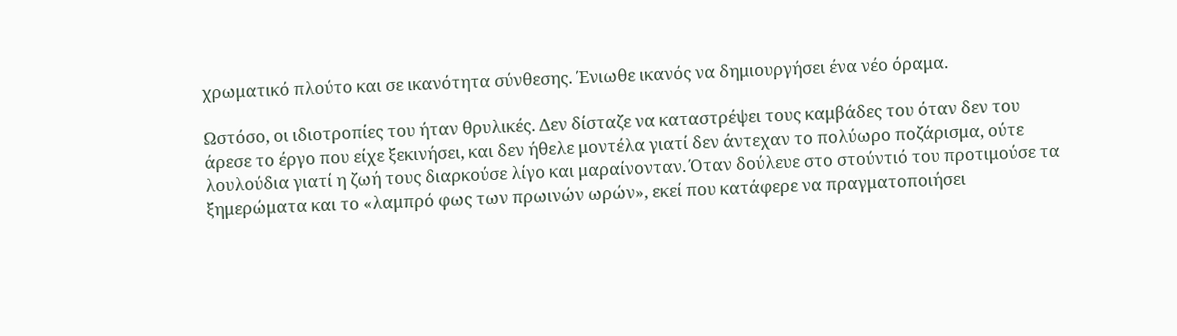χρωματικό πλούτο και σε ικανότητα σύνθεσης. Ένιωθε ικανός να δημιουργήσει ένα νέο όραμα.

Ωστόσο, οι ιδιοτροπίες του ήταν θρυλικές. Δεν δίσταζε να καταστρέψει τους καμβάδες του όταν δεν του άρεσε το έργο που είχε ξεκινήσει, και δεν ήθελε μοντέλα γιατί δεν άντεχαν το πολύωρο ποζάρισμα, ούτε λουλούδια γιατί η ζωή τους διαρκούσε λίγο και μαραίνονταν. Όταν δούλευε στο στούντιό του προτιμούσε τα ξημερώματα και το «λαμπρό φως των πρωινών ωρών», εκεί που κατάφερε να πραγματοποιήσει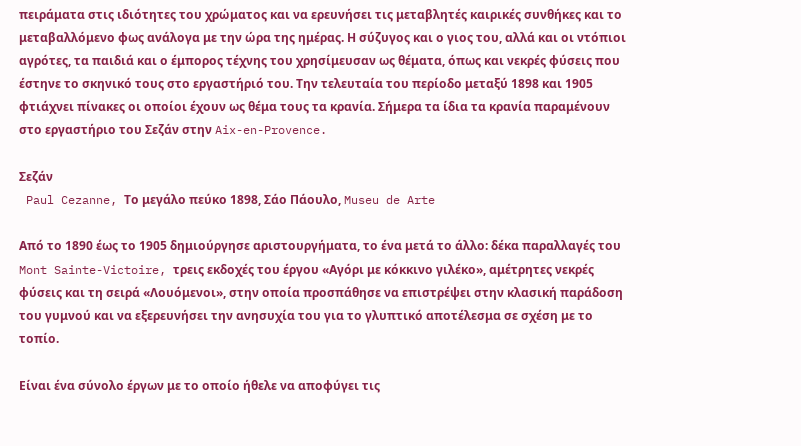πειράματα στις ιδιότητες του χρώματος και να ερευνήσει τις μεταβλητές καιρικές συνθήκες και το μεταβαλλόμενο φως ανάλογα με την ώρα της ημέρας. Η σύζυγος και ο γιος του, αλλά και οι ντόπιοι αγρότες, τα παιδιά και ο έμπορος τέχνης του χρησίμευσαν ως θέματα, όπως και νεκρές φύσεις που έστηνε το σκηνικό τους στο εργαστήριό του. Την τελευταία του περίοδο μεταξύ 1898 και 1905 φτιάχνει πίνακες οι οποίοι έχουν ως θέμα τους τα κρανία. Σήμερα τα ίδια τα κρανία παραμένουν στο εργαστήριο του Σεζάν στην Aix-en-Provence.

Σεζάν
 Paul Cezanne, Το μεγάλο πεύκο 1898, Σάο Πάουλο, Museu de Arte

Από το 1890 έως το 1905 δημιούργησε αριστουργήματα, το ένα μετά το άλλο: δέκα παραλλαγές του Mont Sainte-Victoire, τρεις εκδοχές του έργου «Αγόρι με κόκκινο γιλέκο», αμέτρητες νεκρές φύσεις και τη σειρά «Λουόμενοι», στην οποία προσπάθησε να επιστρέψει στην κλασική παράδοση του γυμνού και να εξερευνήσει την ανησυχία του για το γλυπτικό αποτέλεσμα σε σχέση με το τοπίο.

Είναι ένα σύνολο έργων με το οποίο ήθελε να αποφύγει τις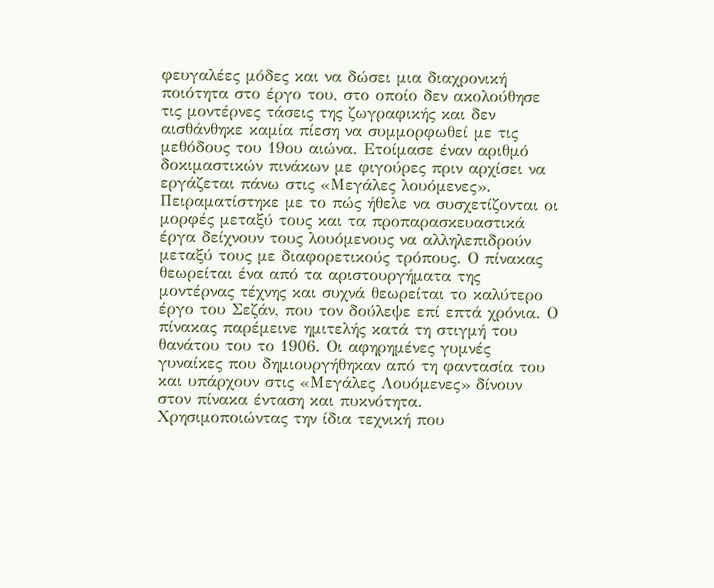φευγαλέες μόδες και να δώσει μια διαχρονική ποιότητα στο έργο του, στο οποίο δεν ακολούθησε τις μοντέρνες τάσεις της ζωγραφικής και δεν αισθάνθηκε καμία πίεση να συμμορφωθεί με τις μεθόδους του 19ου αιώνα. Ετοίμασε έναν αριθμό δοκιμαστικών πινάκων με φιγούρες πριν αρχίσει να εργάζεται πάνω στις «Μεγάλες λουόμενες». Πειραματίστηκε με το πώς ήθελε να συσχετίζονται οι μορφές μεταξύ τους και τα προπαρασκευαστικά έργα δείχνουν τους λουόμενους να αλληλεπιδρούν μεταξύ τους με διαφορετικούς τρόπους. Ο πίνακας θεωρείται ένα από τα αριστουργήματα της μοντέρνας τέχνης και συχνά θεωρείται το καλύτερο έργο του Σεζάν, που τον δούλεψε επί επτά χρόνια. Ο πίνακας παρέμεινε ημιτελής κατά τη στιγμή του θανάτου του το 1906. Οι αφηρημένες γυμνές γυναίκες που δημιουργήθηκαν από τη φαντασία του και υπάρχουν στις «Μεγάλες Λουόμενες» δίνουν στον πίνακα ένταση και πυκνότητα. Χρησιμοποιώντας την ίδια τεχνική που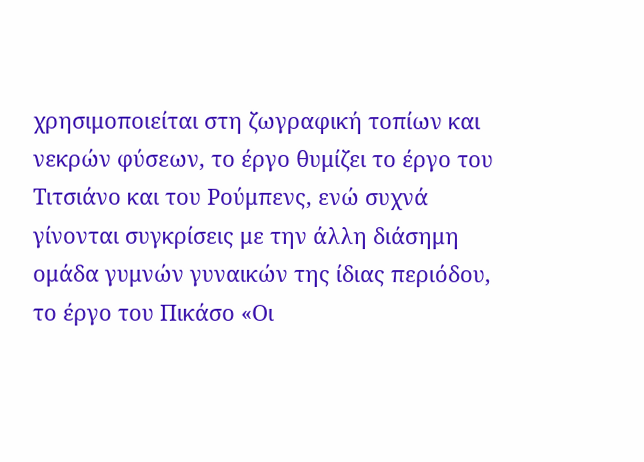χρησιμοποιείται στη ζωγραφική τοπίων και νεκρών φύσεων, το έργο θυμίζει το έργο του Τιτσιάνο και του Ρούμπενς, ενώ συχνά γίνονται συγκρίσεις με την άλλη διάσημη ομάδα γυμνών γυναικών της ίδιας περιόδου, το έργο του Πικάσο «Οι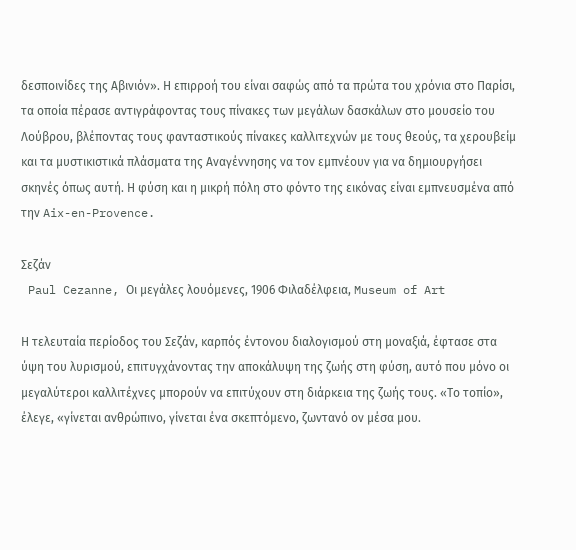δεσποινίδες της Αβινιόν». Η επιρροή του είναι σαφώς από τα πρώτα του χρόνια στο Παρίσι, τα οποία πέρασε αντιγράφοντας τους πίνακες των μεγάλων δασκάλων στο μουσείο του Λούβρου, βλέποντας τους φανταστικούς πίνακες καλλιτεχνών με τους θεούς, τα χερουβείμ και τα μυστικιστικά πλάσματα της Αναγέννησης να τον εμπνέουν για να δημιουργήσει σκηνές όπως αυτή. Η φύση και η μικρή πόλη στο φόντο της εικόνας είναι εμπνευσμένα από την Aix-en-Provence.

Σεζάν
 Paul Cezanne, Οι μεγάλες λουόμενες, 1906 Φιλαδέλφεια, Museum of Art

Η τελευταία περίοδος του Σεζάν, καρπός έντονου διαλογισμού στη μοναξιά, έφτασε στα ύψη του λυρισμού, επιτυγχάνοντας την αποκάλυψη της ζωής στη φύση, αυτό που μόνο οι μεγαλύτεροι καλλιτέχνες μπορούν να επιτύχουν στη διάρκεια της ζωής τους. «Το τοπίο», έλεγε, «γίνεται ανθρώπινο, γίνεται ένα σκεπτόμενο, ζωντανό ον μέσα μου.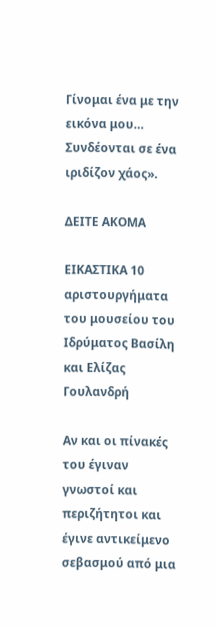Γίνομαι ένα με την εικόνα μου… Συνδέονται σε ένα ιριδίζον χάος».

ΔΕΙΤΕ ΑΚΟΜΑ

ΕΙΚΑΣΤΙΚΑ 10 αριστουργήματα του μουσείου του Ιδρύματος Βασίλη και Ελίζας Γουλανδρή

Αν και οι πίνακές του έγιναν γνωστοί και περιζήτητοι και έγινε αντικείμενο σεβασμού από μια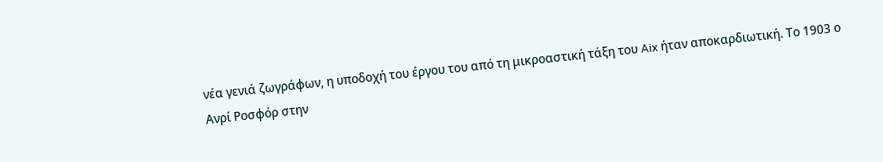νέα γενιά ζωγράφων, η υποδοχή του έργου του από τη μικροαστική τάξη του Aix ήταν αποκαρδιωτική. Το 1903 ο Ανρί Ροσφόρ στην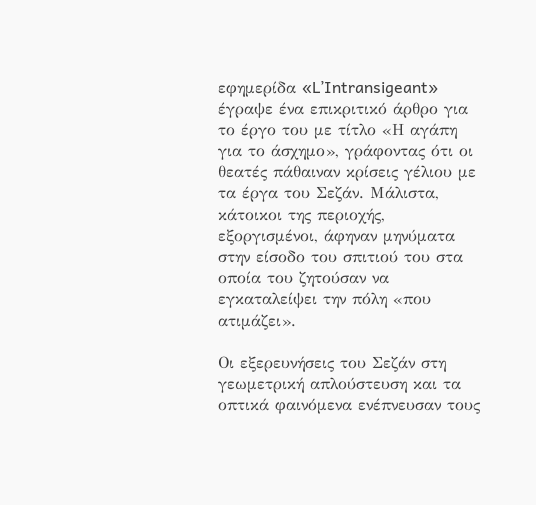εφημερίδα «L’Intransigeant» έγραψε ένα επικριτικό άρθρο για το έργο του με τίτλο «Η αγάπη για το άσχημο», γράφοντας ότι οι θεατές πάθαιναν κρίσεις γέλιου με τα έργα του Σεζάν. Μάλιστα, κάτοικοι της περιοχής, εξοργισμένοι, άφηναν μηνύματα στην είσοδο του σπιτιού του στα οποία του ζητούσαν να εγκαταλείψει την πόλη «που ατιμάζει».

Οι εξερευνήσεις του Σεζάν στη γεωμετρική απλούστευση και τα οπτικά φαινόμενα ενέπνευσαν τους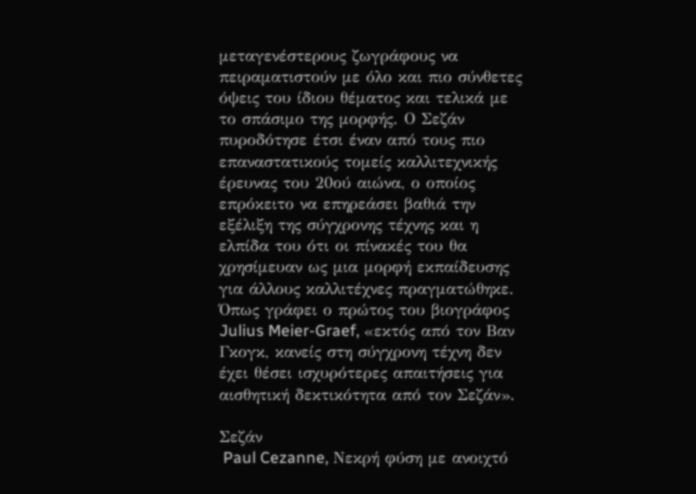μεταγενέστερους ζωγράφους να πειραματιστούν με όλο και πιο σύνθετες όψεις του ίδιου θέματος και τελικά με το σπάσιμο της μορφής. Ο Σεζάν πυροδότησε έτσι έναν από τους πιο επαναστατικούς τομείς καλλιτεχνικής έρευνας του 20ού αιώνα, ο οποίος επρόκειτο να επηρεάσει βαθιά την εξέλιξη της σύγχρονης τέχνης και η ελπίδα του ότι οι πίνακές του θα χρησίμευαν ως μια μορφή εκπαίδευσης για άλλους καλλιτέχνες πραγματώθηκε. Όπως γράφει ο πρώτος του βιογράφος Julius Meier-Graef, «εκτός από τον Βαν Γκογκ, κανείς στη σύγχρονη τέχνη δεν έχει θέσει ισχυρότερες απαιτήσεις για αισθητική δεκτικότητα από τον Σεζάν».

Σεζάν
 Paul Cezanne, Νεκρή φύση με ανοιχτό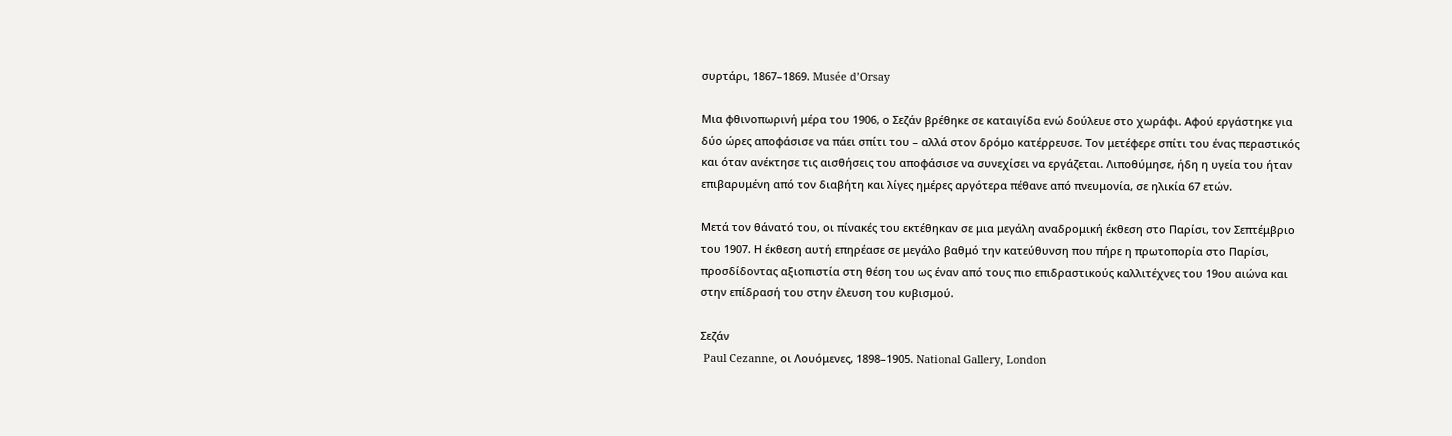συρτάρι, 1867–1869. Musée d’Orsay

Μια φθινοπωρινή μέρα του 1906, ο Σεζάν βρέθηκε σε καταιγίδα ενώ δούλευε στο χωράφι. Αφού εργάστηκε για δύο ώρες αποφάσισε να πάει σπίτι του – αλλά στον δρόμο κατέρρευσε. Τον μετέφερε σπίτι του ένας περαστικός και όταν ανέκτησε τις αισθήσεις του αποφάσισε να συνεχίσει να εργάζεται. Λιποθύμησε, ήδη η υγεία του ήταν επιβαρυμένη από τον διαβήτη και λίγες ημέρες αργότερα πέθανε από πνευμονία, σε ηλικία 67 ετών.

Μετά τον θάνατό του, οι πίνακές του εκτέθηκαν σε μια μεγάλη αναδρομική έκθεση στο Παρίσι, τον Σεπτέμβριο του 1907. Η έκθεση αυτή επηρέασε σε μεγάλο βαθμό την κατεύθυνση που πήρε η πρωτοπορία στο Παρίσι, προσδίδοντας αξιοπιστία στη θέση του ως έναν από τους πιο επιδραστικούς καλλιτέχνες του 19ου αιώνα και στην επίδρασή του στην έλευση του κυβισμού.

Σεζάν
 Paul Cezanne, οι Λουόμενες, 1898–1905. National Gallery, London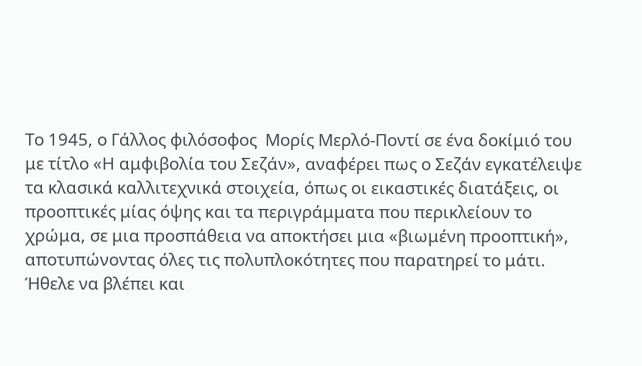Το 1945, ο Γάλλος φιλόσοφος  Μορίς Μερλό-Ποντί σε ένα δοκίμιό του με τίτλο «Η αμφιβολία του Σεζάν», αναφέρει πως ο Σεζάν εγκατέλειψε τα κλασικά καλλιτεχνικά στοιχεία, όπως οι εικαστικές διατάξεις, οι προοπτικές μίας όψης και τα περιγράμματα που περικλείουν το χρώμα, σε μια προσπάθεια να αποκτήσει μια «βιωμένη προοπτική», αποτυπώνοντας όλες τις πολυπλοκότητες που παρατηρεί το μάτι. Ήθελε να βλέπει και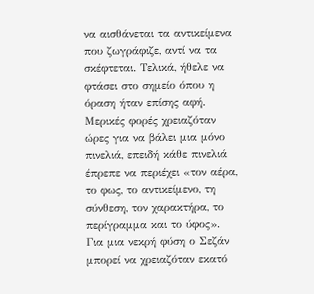να αισθάνεται τα αντικείμενα που ζωγράφιζε, αντί να τα σκέφτεται. Τελικά, ήθελε να φτάσει στο σημείο όπου η όραση ήταν επίσης αφή. Μερικές φορές χρειαζόταν ώρες για να βάλει μια μόνο πινελιά, επειδή κάθε πινελιά έπρεπε να περιέχει «τον αέρα, το φως, το αντικείμενο, τη σύνθεση, τον χαρακτήρα, το περίγραμμα και το ύφος». Για μια νεκρή φύση ο Σεζάν μπορεί να χρειαζόταν εκατό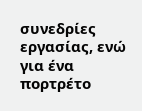συνεδρίες εργασίας, ενώ για ένα πορτρέτο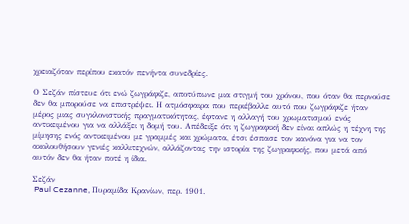χρειαζόταν περίπου εκατόν πενήντα συνεδρίες.

Ο Σεζάν πίστευε ότι ενώ ζωγράφιζε, αποτύπωνε μια στιγμή του χρόνου, που όταν θα περνούσε δεν θα μπορούσε να επιστρέψει. Η ατμόσφαιρα που περιέβαλλε αυτό που ζωγράφιζε ήταν μέρος μιας συγκλονιστικής πραγματικότητας, έφτανε η αλλαγή του χρωματισμού ενός αντικειμένου για να αλλάξει η δομή του. Απέδειξε ότι η ζωγραφική δεν είναι απλώς η τέχνη της μίμησης ενός αντικειμένου με γραμμές και χρώματα, έτσι έσπασε τον κανόνα για να τον ακολουθήσουν γενιές καλλιτεχνών, αλλάζοντας την ιστορία της ζωγραφικής, που μετά από αυτόν δεν θα ήταν ποτέ η ίδια.

Σεζάν
 Paul Cezanne, Πυραμίδα Κρανίων, περ. 1901.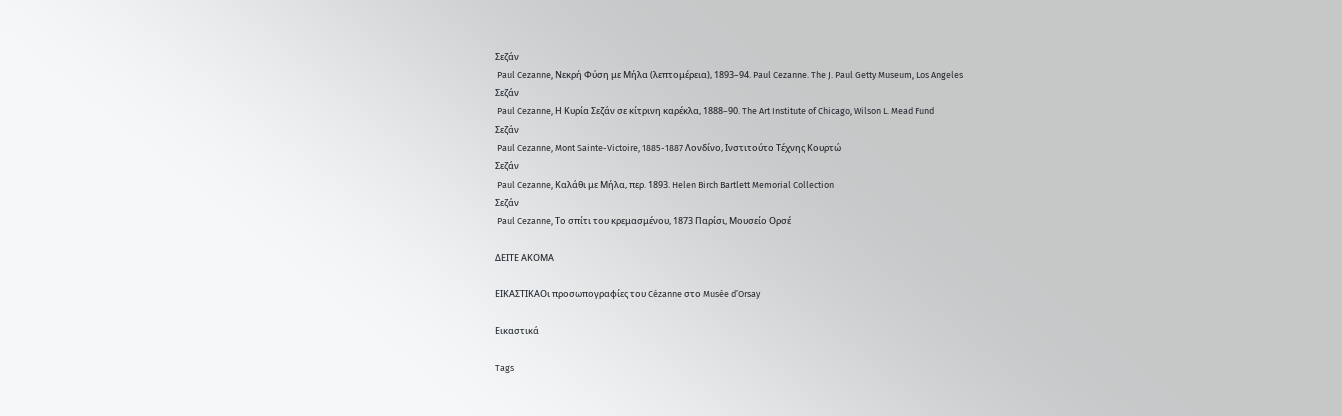Σεζάν
 Paul Cezanne, Νεκρή Φύση με Μήλα (λεπτομέρεια), 1893–94. Paul Cezanne. The J. Paul Getty Museum, Los Angeles
Σεζάν
 Paul Cezanne, Η Κυρία Σεζάν σε κίτρινη καρέκλα, 1888–90. The Art Institute of Chicago, Wilson L. Mead Fund
Σεζάν
 Paul Cezanne, Mont Sainte-Victoire, 1885-1887 Λονδίνο, Ινστιτούτο Τέχνης Κουρτώ
Σεζάν
 Paul Cezanne, Καλάθι με Μήλα, περ. 1893. Helen Birch Bartlett Memorial Collection
Σεζάν
 Paul Cezanne, Το σπίτι του κρεμασμένου, 1873 Παρίσι, Μουσείο Ορσέ

ΔΕΙΤΕ ΑΚΟΜΑ

ΕΙΚΑΣΤΙΚΑΟι προσωπογραφίες του Cézanne στο Musée d’Orsay

Εικαστικά

Tags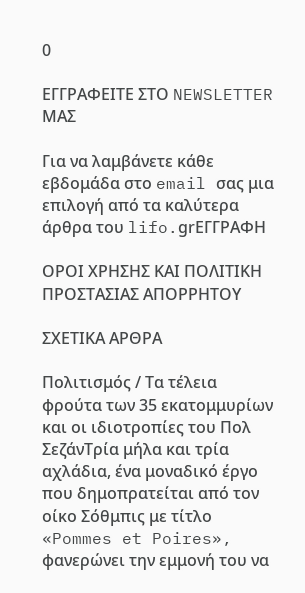0

ΕΓΓΡΑΦΕΙΤΕ ΣΤΟ NEWSLETTER ΜΑΣ

Για να λαμβάνετε κάθε εβδομάδα στο email σας μια επιλογή από τα καλύτερα άρθρα του lifo.grΕΓΓΡΑΦΗ

ΟΡΟΙ ΧΡΗΣΗΣ ΚΑΙ ΠΟΛΙΤΙΚΗ ΠΡΟΣΤΑΣΙΑΣ ΑΠΟΡΡΗΤΟΥ

ΣΧΕΤΙΚΑ ΑΡΘΡΑ

Πολιτισμός / Τα τέλεια φρούτα των 35 εκατομμυρίων και οι ιδιοτροπίες του Πολ ΣεζάνΤρία μήλα και τρία αχλάδια, ένα μοναδικό έργο που δημοπρατείται από τον οίκο Σόθμπις με τίτλο «Pommes et Poires», φανερώνει την εμμονή του να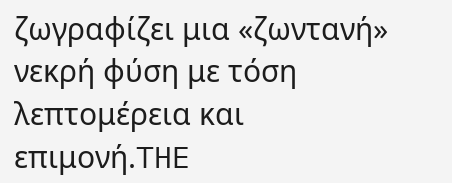ζωγραφίζει μια «ζωντανή» νεκρή φύση με τόση λεπτομέρεια και επιμονή.THE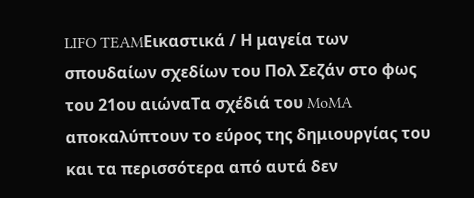LIFO TEAMΕικαστικά / Η μαγεία των σπουδαίων σχεδίων του Πολ Σεζάν στο φως του 21ου αιώναΤα σχέδιά του MoMA αποκαλύπτουν το εύρος της δημιουργίας του και τα περισσότερα από αυτά δεν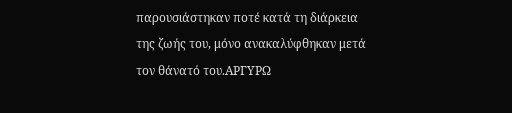παρουσιάστηκαν ποτέ κατά τη διάρκεια της ζωής του, μόνο ανακαλύφθηκαν μετά τον θάνατό του.ΑΡΓΥΡΩ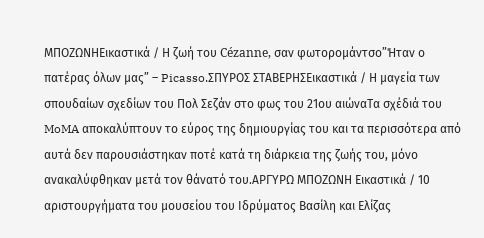ΜΠΟΖΩΝΗΕικαστικά / Η ζωή του Cézanne, σαν φωτορομάντσο”Ήταν ο πατέρας όλων μας” – Picasso.ΣΠΥΡΟΣ ΣΤΑΒΕΡΗΣΕικαστικά / Η μαγεία των σπουδαίων σχεδίων του Πολ Σεζάν στο φως του 21ου αιώναΤα σχέδιά του MoMA αποκαλύπτουν το εύρος της δημιουργίας του και τα περισσότερα από αυτά δεν παρουσιάστηκαν ποτέ κατά τη διάρκεια της ζωής του, μόνο ανακαλύφθηκαν μετά τον θάνατό του.ΑΡΓΥΡΩ ΜΠΟΖΩΝΗ Εικαστικά / 10 αριστουργήματα του μουσείου του Ιδρύματος Βασίλη και Ελίζας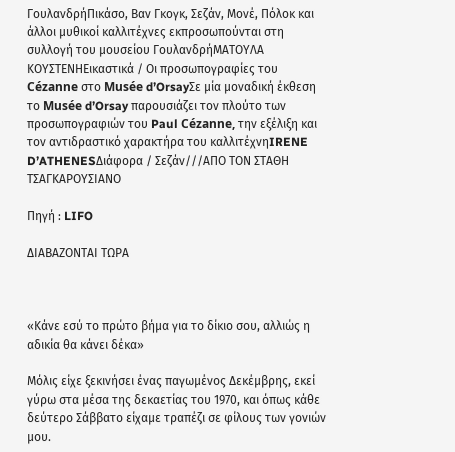ΓουλανδρήΠικάσο, Βαν Γκογκ, Σεζάν, Μονέ, Πόλοκ και άλλοι μυθικοί καλλιτέχνες εκπροσωπούνται στη συλλογή του μουσείου ΓουλανδρήΜΑΤΟΥΛΑ ΚΟΥΣΤΕΝΗΕικαστικά / Οι προσωπογραφίες του Cézanne στο Musée d’OrsayΣε μία μοναδική έκθεση το Musée d’Orsay παρουσιάζει τον πλούτο των προσωπογραφιών του Paul Cézanne, την εξέλιξη και τον αντιδραστικό χαρακτήρα του καλλιτέχνηIRENE D’ATHENESΔιάφορα / Σεζάν///ΑΠΟ ΤΟΝ ΣΤΑΘΗ ΤΣΑΓΚΑΡΟΥΣΙΑΝΟ

Πηγή : LIFO

ΔΙΑΒΑΖΟΝΤΑΙ ΤΩΡΑ



«Κάνε εσύ το πρώτο βήμα για το δίκιο σου, αλλιώς η αδικία θα κάνει δέκα»

Μόλις είχε ξεκινήσει ένας παγωμένος Δεκέμβρης, εκεί γύρω στα μέσα της δεκαετίας του 1970, και όπως κάθε δεύτερο Σάββατο είχαμε τραπέζι σε φίλους των γονιών μου.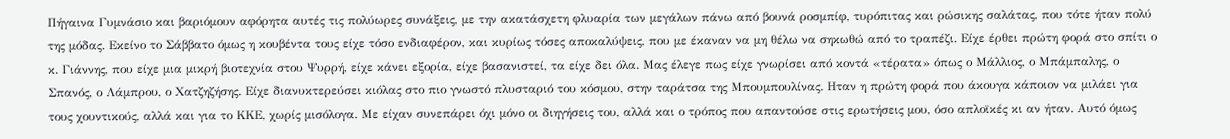Πήγαινα Γυμνάσιο και βαριόμουν αφόρητα αυτές τις πολύωρες συνάξεις, με την ακατάσχετη φλυαρία των μεγάλων πάνω από βουνά ροσμπίφ, τυρόπιτας και ρώσικης σαλάτας, που τότε ήταν πολύ της μόδας. Εκείνο το Σάββατο όμως η κουβέντα τους είχε τόσο ενδιαφέρον, και κυρίως τόσες αποκαλύψεις, που με έκαναν να μη θέλω να σηκωθώ από το τραπέζι. Είχε έρθει πρώτη φορά στο σπίτι ο κ. Γιάννης, που είχε μια μικρή βιοτεχνία στου Ψυρρή, είχε κάνει εξορία, είχε βασανιστεί, τα είχε δει όλα. Μας έλεγε πως είχε γνωρίσει από κοντά «τέρατα» όπως ο Μάλλιος, ο Μπάμπαλης, ο Σπανός, ο Λάμπρου, ο Χατζηζήσης. Είχε διανυκτερεύσει κιόλας στο πιο γνωστό πλυσταριό του κόσμου, στην ταράτσα της Μπουμπουλίνας. Ηταν η πρώτη φορά που άκουγα κάποιον να μιλάει για τους χουντικούς, αλλά και για το ΚΚΕ, χωρίς μισόλογα. Με είχαν συνεπάρει όχι μόνο οι διηγήσεις του, αλλά και ο τρόπος που απαντούσε στις ερωτήσεις μου, όσο απλοϊκές κι αν ήταν. Αυτό όμως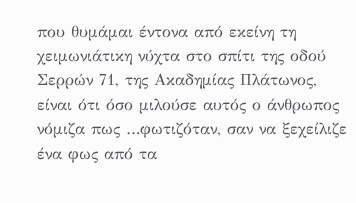που θυμάμαι έντονα από εκείνη τη χειμωνιάτικη νύχτα στο σπίτι της οδού Σερρών 71, της Ακαδημίας Πλάτωνος, είναι ότι όσο μιλούσε αυτός ο άνθρωπος νόμιζα πως …φωτιζόταν, σαν να ξεχείλιζε ένα φως από τα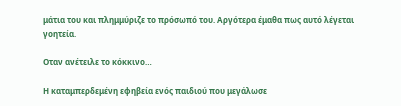μάτια του και πλημμύριζε το πρόσωπό του. Αργότερα έμαθα πως αυτό λέγεται γοητεία.

Οταν ανέτειλε το κόκκινο…

Η καταμπερδεμένη εφηβεία ενός παιδιού που μεγάλωσε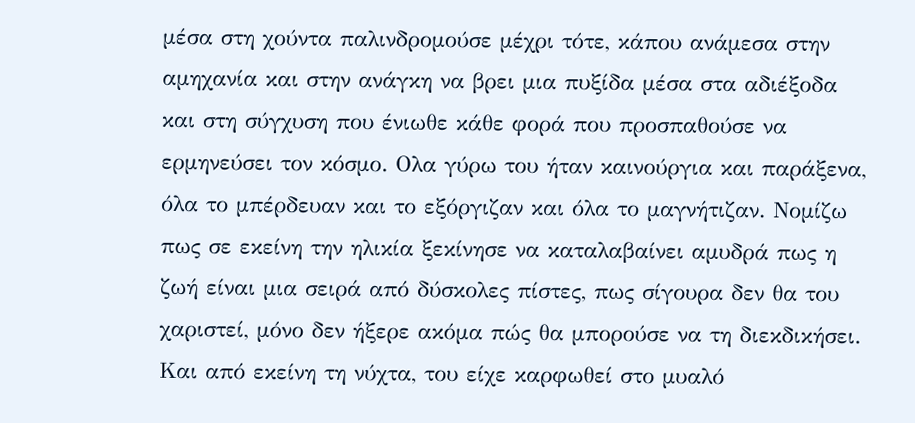μέσα στη χούντα παλινδρομούσε μέχρι τότε, κάπου ανάμεσα στην αμηχανία και στην ανάγκη να βρει μια πυξίδα μέσα στα αδιέξοδα και στη σύγχυση που ένιωθε κάθε φορά που προσπαθούσε να ερμηνεύσει τον κόσμο. Ολα γύρω του ήταν καινούργια και παράξενα, όλα το μπέρδευαν και το εξόργιζαν και όλα το μαγνήτιζαν. Νομίζω πως σε εκείνη την ηλικία ξεκίνησε να καταλαβαίνει αμυδρά πως η ζωή είναι μια σειρά από δύσκολες πίστες, πως σίγουρα δεν θα του χαριστεί, μόνο δεν ήξερε ακόμα πώς θα μπορούσε να τη διεκδικήσει. Και από εκείνη τη νύχτα, του είχε καρφωθεί στο μυαλό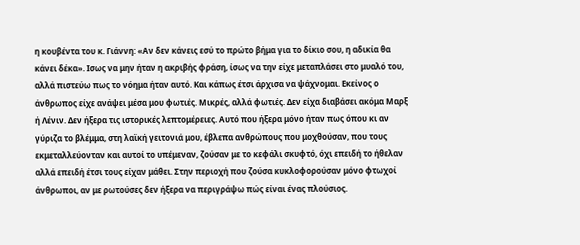η κουβέντα του κ. Γιάννη: «Αν δεν κάνεις εσύ το πρώτο βήμα για το δίκιο σου, η αδικία θα κάνει δέκα». Ισως να μην ήταν η ακριβής φράση, ίσως να την είχε μεταπλάσει στο μυαλό του, αλλά πιστεύω πως το νόημα ήταν αυτό. Και κάπως έτσι άρχισα να ψάχνομαι. Εκείνος ο άνθρωπος είχε ανάψει μέσα μου φωτιές. Μικρές, αλλά φωτιές. Δεν είχα διαβάσει ακόμα Μαρξ ή Λένιν. Δεν ήξερα τις ιστορικές λεπτομέρειες. Αυτό που ήξερα μόνο ήταν πως όπου κι αν γύριζα το βλέμμα, στη λαϊκή γειτονιά μου, έβλεπα ανθρώπους που μοχθούσαν, που τους εκμεταλλεύονταν και αυτοί το υπέμεναν, ζούσαν με το κεφάλι σκυφτό, όχι επειδή το ήθελαν αλλά επειδή έτσι τους είχαν μάθει. Στην περιοχή που ζούσα κυκλοφορούσαν μόνο φτωχοί άνθρωποι, αν με ρωτούσες δεν ήξερα να περιγράψω πώς είναι ένας πλούσιος.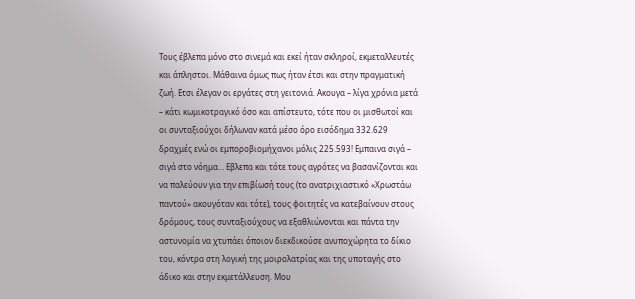Τους έβλεπα μόνο στο σινεμά και εκεί ήταν σκληροί, εκμεταλλευτές και άπληστοι. Μάθαινα όμως πως ήταν έτσι και στην πραγματική ζωή. Ετσι έλεγαν οι εργάτες στη γειτονιά. Ακουγα – λίγα χρόνια μετά – κάτι κωμικοτραγικό όσο και απίστευτο, τότε που οι μισθωτοί και οι συνταξιούχοι δήλωναν κατά μέσο όρο εισόδημα 332.629 δραχμές ενώ οι εμποροβιομήχανοι μόλις 225.593! Εμπαινα σιγά – σιγά στο νόημα… Εβλεπα και τότε τους αγρότες να βασανίζονται και να παλεύουν για την επιβίωσή τους (το ανατριχιαστικό «Χρωστάω παντού» ακουγόταν και τότε), τους φοιτητές να κατεβαίνουν στους δρόμους, τους συνταξιούχους να εξαθλιώνονται και πάντα την αστυνομία να χτυπάει όποιον διεκδικούσε ανυποχώρητα το δίκιο του, κόντρα στη λογική της μοιρολατρίας και της υποταγής στο άδικο και στην εκμετάλλευση. Μου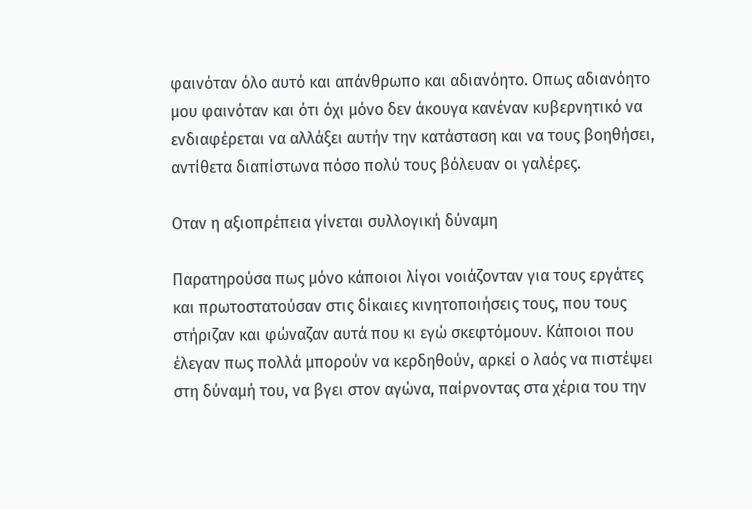φαινόταν όλο αυτό και απάνθρωπο και αδιανόητο. Οπως αδιανόητο μου φαινόταν και ότι όχι μόνο δεν άκουγα κανέναν κυβερνητικό να ενδιαφέρεται να αλλάξει αυτήν την κατάσταση και να τους βοηθήσει, αντίθετα διαπίστωνα πόσο πολύ τους βόλευαν οι γαλέρες.

Οταν η αξιοπρέπεια γίνεται συλλογική δύναμη

Παρατηρούσα πως μόνο κάποιοι λίγοι νοιάζονταν για τους εργάτες και πρωτοστατούσαν στις δίκαιες κινητοποιήσεις τους, που τους στήριζαν και φώναζαν αυτά που κι εγώ σκεφτόμουν. Κάποιοι που έλεγαν πως πολλά μπορούν να κερδηθούν, αρκεί ο λαός να πιστέψει στη δύναμή του, να βγει στον αγώνα, παίρνοντας στα χέρια του την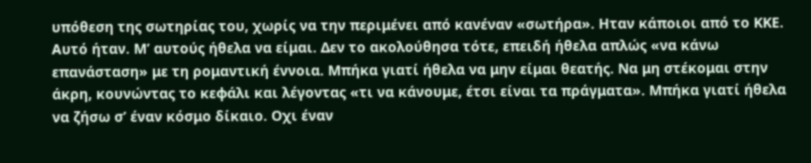υπόθεση της σωτηρίας του, χωρίς να την περιμένει από κανέναν «σωτήρα». Ηταν κάποιοι από το ΚΚΕ. Αυτό ήταν. Μ’ αυτούς ήθελα να είμαι. Δεν το ακολούθησα τότε, επειδή ήθελα απλώς «να κάνω επανάσταση» με τη ρομαντική έννοια. Μπήκα γιατί ήθελα να μην είμαι θεατής. Να μη στέκομαι στην άκρη, κουνώντας το κεφάλι και λέγοντας «τι να κάνουμε, έτσι είναι τα πράγματα». Μπήκα γιατί ήθελα να ζήσω σ’ έναν κόσμο δίκαιο. Οχι έναν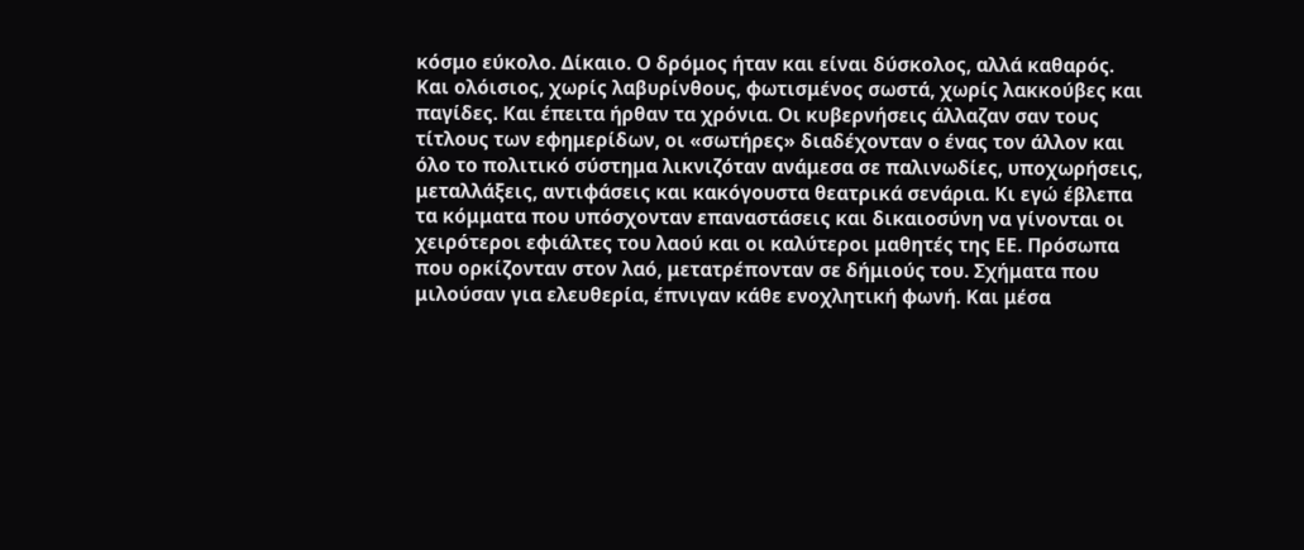κόσμο εύκολο. Δίκαιο. Ο δρόμος ήταν και είναι δύσκολος, αλλά καθαρός. Και ολόισιος, χωρίς λαβυρίνθους, φωτισμένος σωστά, χωρίς λακκούβες και παγίδες. Και έπειτα ήρθαν τα χρόνια. Οι κυβερνήσεις άλλαζαν σαν τους τίτλους των εφημερίδων, οι «σωτήρες» διαδέχονταν ο ένας τον άλλον και όλο το πολιτικό σύστημα λικνιζόταν ανάμεσα σε παλινωδίες, υποχωρήσεις, μεταλλάξεις, αντιφάσεις και κακόγουστα θεατρικά σενάρια. Κι εγώ έβλεπα τα κόμματα που υπόσχονταν επαναστάσεις και δικαιοσύνη να γίνονται οι χειρότεροι εφιάλτες του λαού και οι καλύτεροι μαθητές της ΕΕ. Πρόσωπα που ορκίζονταν στον λαό, μετατρέπονταν σε δήμιούς του. Σχήματα που μιλούσαν για ελευθερία, έπνιγαν κάθε ενοχλητική φωνή. Και μέσα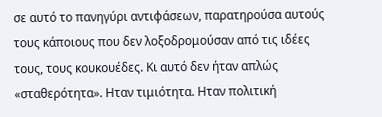σε αυτό το πανηγύρι αντιφάσεων, παρατηρούσα αυτούς τους κάποιους που δεν λοξοδρομούσαν από τις ιδέες τους, τους κουκουέδες. Κι αυτό δεν ήταν απλώς «σταθερότητα». Ηταν τιμιότητα. Ηταν πολιτική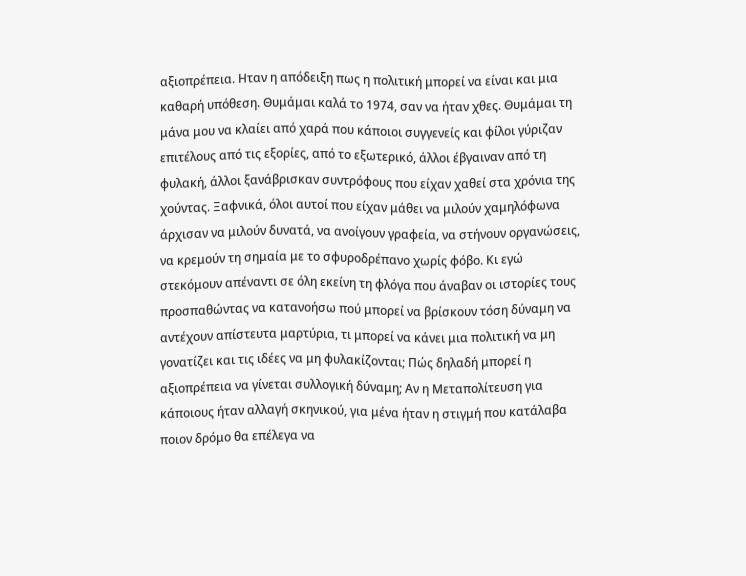αξιοπρέπεια. Ηταν η απόδειξη πως η πολιτική μπορεί να είναι και μια καθαρή υπόθεση. Θυμάμαι καλά το 1974, σαν να ήταν χθες. Θυμάμαι τη μάνα μου να κλαίει από χαρά που κάποιοι συγγενείς και φίλοι γύριζαν επιτέλους από τις εξορίες, από το εξωτερικό, άλλοι έβγαιναν από τη φυλακή, άλλοι ξανάβρισκαν συντρόφους που είχαν χαθεί στα χρόνια της χούντας. Ξαφνικά, όλοι αυτοί που είχαν μάθει να μιλούν χαμηλόφωνα άρχισαν να μιλούν δυνατά, να ανοίγουν γραφεία, να στήνουν οργανώσεις, να κρεμούν τη σημαία με το σφυροδρέπανο χωρίς φόβο. Κι εγώ στεκόμουν απέναντι σε όλη εκείνη τη φλόγα που άναβαν οι ιστορίες τους προσπαθώντας να κατανοήσω πού μπορεί να βρίσκουν τόση δύναμη να αντέχουν απίστευτα μαρτύρια, τι μπορεί να κάνει μια πολιτική να μη γονατίζει και τις ιδέες να μη φυλακίζονται; Πώς δηλαδή μπορεί η αξιοπρέπεια να γίνεται συλλογική δύναμη; Αν η Μεταπολίτευση για κάποιους ήταν αλλαγή σκηνικού, για μένα ήταν η στιγμή που κατάλαβα ποιον δρόμο θα επέλεγα να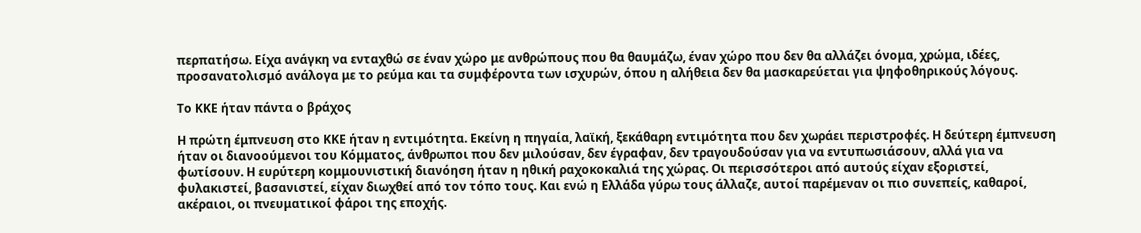περπατήσω. Είχα ανάγκη να ενταχθώ σε έναν χώρο με ανθρώπους που θα θαυμάζω, έναν χώρο που δεν θα αλλάζει όνομα, χρώμα, ιδέες, προσανατολισμό ανάλογα με το ρεύμα και τα συμφέροντα των ισχυρών, όπου η αλήθεια δεν θα μασκαρεύεται για ψηφοθηρικούς λόγους.

Το ΚΚΕ ήταν πάντα ο βράχος

Η πρώτη έμπνευση στο ΚΚΕ ήταν η εντιμότητα. Εκείνη η πηγαία, λαϊκή, ξεκάθαρη εντιμότητα που δεν χωράει περιστροφές. Η δεύτερη έμπνευση ήταν οι διανοούμενοι του Κόμματος, άνθρωποι που δεν μιλούσαν, δεν έγραφαν, δεν τραγουδούσαν για να εντυπωσιάσουν, αλλά για να φωτίσουν. Η ευρύτερη κομμουνιστική διανόηση ήταν η ηθική ραχοκοκαλιά της χώρας. Οι περισσότεροι από αυτούς είχαν εξοριστεί, φυλακιστεί, βασανιστεί, είχαν διωχθεί από τον τόπο τους. Και ενώ η Ελλάδα γύρω τους άλλαζε, αυτοί παρέμεναν οι πιο συνεπείς, καθαροί, ακέραιοι, οι πνευματικοί φάροι της εποχής.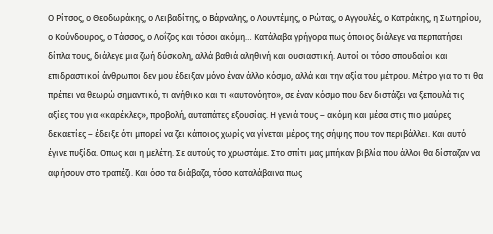Ο Ρίτσος, ο Θεοδωράκης, ο Λειβαδίτης, ο Βάρναλης, ο Λουντέμης, ο Ρώτας, ο Αγγουλές, ο Κατράκης, η Σωτηρίου, ο Κούνδουρος, ο Τάσσος, ο Λοΐζος και τόσοι ακόμη… Κατάλαβα γρήγορα πως όποιος διάλεγε να περπατήσει δίπλα τους, διάλεγε μια ζωή δύσκολη, αλλά βαθιά αληθινή και ουσιαστική. Αυτοί οι τόσο σπουδαίοι και επιδραστικοί άνθρωποι δεν μου έδειξαν μόνο έναν άλλο κόσμο, αλλά και την αξία του μέτρου. Μέτρο για το τι θα πρέπει να θεωρώ σημαντικό, τι ανήθικο και τι «αυτονόητο», σε έναν κόσμο που δεν διστάζει να ξεπουλά τις αξίες του για «καρέκλες», προβολή, αυταπάτες εξουσίας. Η γενιά τους – ακόμη και μέσα στις πιο μαύρες δεκαετίες – έδειξε ότι μπορεί να ζει κάποιος χωρίς να γίνεται μέρος της σήψης που τον περιβάλλει. Και αυτό έγινε πυξίδα. Οπως και η μελέτη. Σε αυτούς το χρωστάμε. Στο σπίτι μας μπήκαν βιβλία που άλλοι θα δίσταζαν να αφήσουν στο τραπέζι. Και όσο τα διάβαζα, τόσο καταλάβαινα πως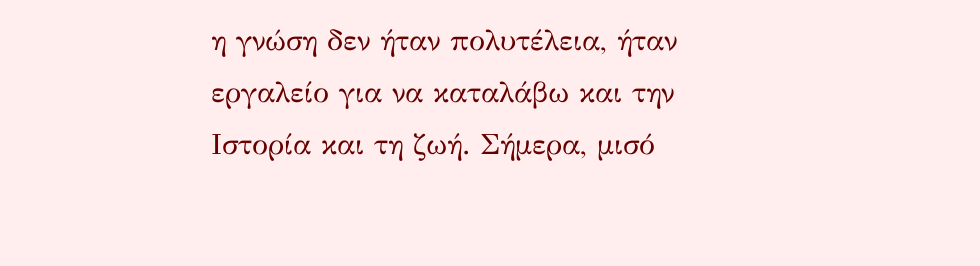η γνώση δεν ήταν πολυτέλεια, ήταν εργαλείο για να καταλάβω και την Ιστορία και τη ζωή. Σήμερα, μισό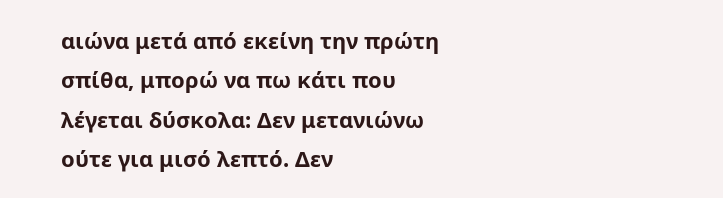αιώνα μετά από εκείνη την πρώτη σπίθα, μπορώ να πω κάτι που λέγεται δύσκολα: Δεν μετανιώνω ούτε για μισό λεπτό. Δεν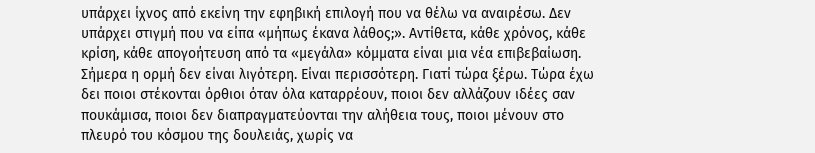υπάρχει ίχνος από εκείνη την εφηβική επιλογή που να θέλω να αναιρέσω. Δεν υπάρχει στιγμή που να είπα «μήπως έκανα λάθος;». Αντίθετα, κάθε χρόνος, κάθε κρίση, κάθε απογοήτευση από τα «μεγάλα» κόμματα είναι μια νέα επιβεβαίωση. Σήμερα η ορμή δεν είναι λιγότερη. Είναι περισσότερη. Γιατί τώρα ξέρω. Τώρα έχω δει ποιοι στέκονται όρθιοι όταν όλα καταρρέουν, ποιοι δεν αλλάζουν ιδέες σαν πουκάμισα, ποιοι δεν διαπραγματεύονται την αλήθεια τους, ποιοι μένουν στο πλευρό του κόσμου της δουλειάς, χωρίς να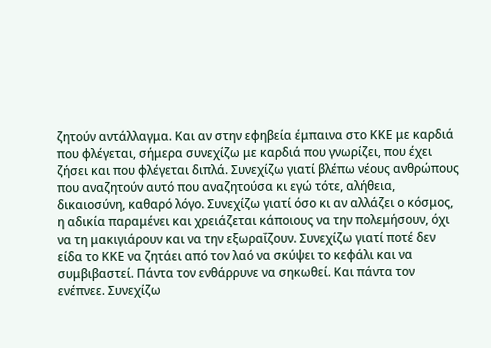ζητούν αντάλλαγμα. Και αν στην εφηβεία έμπαινα στο ΚΚΕ με καρδιά που φλέγεται, σήμερα συνεχίζω με καρδιά που γνωρίζει, που έχει ζήσει και που φλέγεται διπλά. Συνεχίζω γιατί βλέπω νέους ανθρώπους που αναζητούν αυτό που αναζητούσα κι εγώ τότε, αλήθεια, δικαιοσύνη, καθαρό λόγο. Συνεχίζω γιατί όσο κι αν αλλάζει ο κόσμος, η αδικία παραμένει και χρειάζεται κάποιους να την πολεμήσουν, όχι να τη μακιγιάρουν και να την εξωραΐζουν. Συνεχίζω γιατί ποτέ δεν είδα το ΚΚΕ να ζητάει από τον λαό να σκύψει το κεφάλι και να συμβιβαστεί. Πάντα τον ενθάρρυνε να σηκωθεί. Και πάντα τον ενέπνεε. Συνεχίζω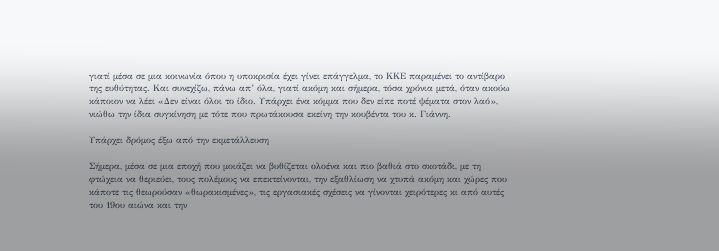γιατί μέσα σε μια κοινωνία όπου η υποκρισία έχει γίνει επάγγελμα, το ΚΚΕ παραμένει το αντίβαρο της ευθύτητας. Και συνεχίζω, πάνω απ’ όλα, γιατί ακόμη και σήμερα, τόσα χρόνια μετά, όταν ακούω κάποιον να λέει «Δεν είναι όλοι το ίδιο. Υπάρχει ένα κόμμα που δεν είπε ποτέ ψέματα στον λαό», νιώθω την ίδια συγκίνηση με τότε που πρωτάκουσα εκείνη την κουβέντα του κ. Γιάννη.

Υπάρχει δρόμος έξω από την εκμετάλλευση

Σήμερα, μέσα σε μια εποχή που μοιάζει να βυθίζεται ολοένα και πιο βαθιά στο σκοτάδι, με τη φτώχεια να θεριεύει, τους πολέμους να επεκτείνονται, την εξαθλίωση να χτυπά ακόμη και χώρες που κάποτε τις θεωρούσαν «θωρακισμένες», τις εργασιακές σχέσεις να γίνονται χειρότερες κι από αυτές του 19ου αιώνα και την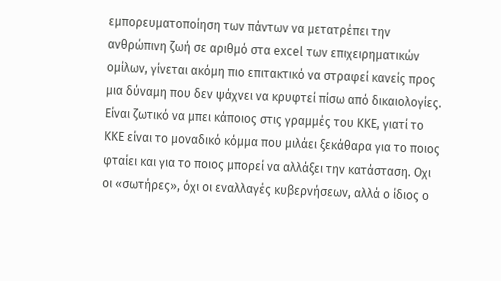εμπορευματοποίηση των πάντων να μετατρέπει την ανθρώπινη ζωή σε αριθμό στα excel των επιχειρηματικών ομίλων, γίνεται ακόμη πιο επιτακτικό να στραφεί κανείς προς μια δύναμη που δεν ψάχνει να κρυφτεί πίσω από δικαιολογίες. Είναι ζωτικό να μπει κάποιος στις γραμμές του ΚΚΕ, γιατί το ΚΚΕ είναι το μοναδικό κόμμα που μιλάει ξεκάθαρα για το ποιος φταίει και για το ποιος μπορεί να αλλάξει την κατάσταση. Οχι οι «σωτήρες», όχι οι εναλλαγές κυβερνήσεων, αλλά ο ίδιος ο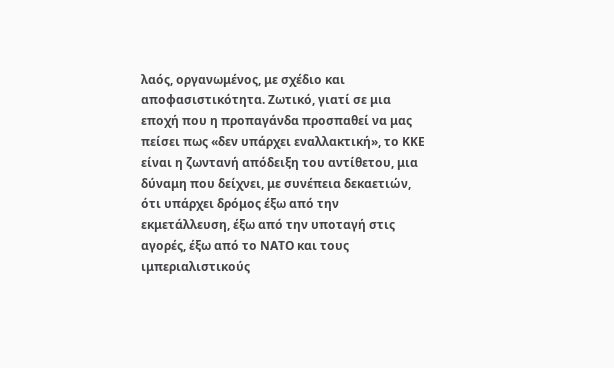λαός, οργανωμένος, με σχέδιο και αποφασιστικότητα. Ζωτικό, γιατί σε μια εποχή που η προπαγάνδα προσπαθεί να μας πείσει πως «δεν υπάρχει εναλλακτική», το ΚΚΕ είναι η ζωντανή απόδειξη του αντίθετου, μια δύναμη που δείχνει, με συνέπεια δεκαετιών, ότι υπάρχει δρόμος έξω από την εκμετάλλευση, έξω από την υποταγή στις αγορές, έξω από το ΝΑΤΟ και τους ιμπεριαλιστικούς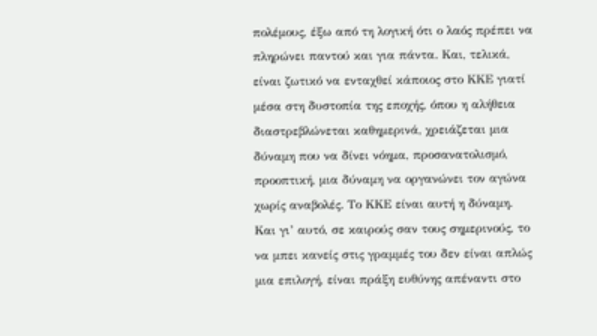πολέμους, έξω από τη λογική ότι ο λαός πρέπει να πληρώνει παντού και για πάντα. Και, τελικά, είναι ζωτικό να ενταχθεί κάποιος στο ΚΚΕ γιατί μέσα στη δυστοπία της εποχής, όπου η αλήθεια διαστρεβλώνεται καθημερινά, χρειάζεται μια δύναμη που να δίνει νόημα, προσανατολισμό, προοπτική, μια δύναμη να οργανώνει τον αγώνα χωρίς αναβολές. Το ΚΚΕ είναι αυτή η δύναμη. Και γι’ αυτό, σε καιρούς σαν τους σημερινούς, το να μπει κανείς στις γραμμές του δεν είναι απλώς μια επιλογή, είναι πράξη ευθύνης απέναντι στο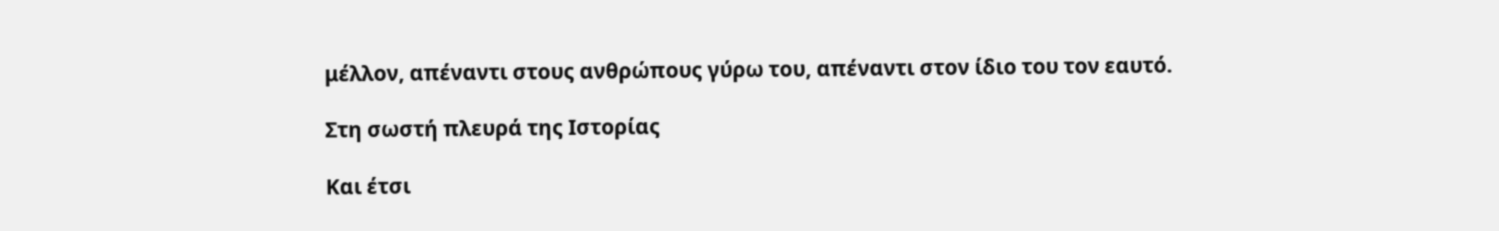μέλλον, απέναντι στους ανθρώπους γύρω του, απέναντι στον ίδιο του τον εαυτό.

Στη σωστή πλευρά της Ιστορίας

Και έτσι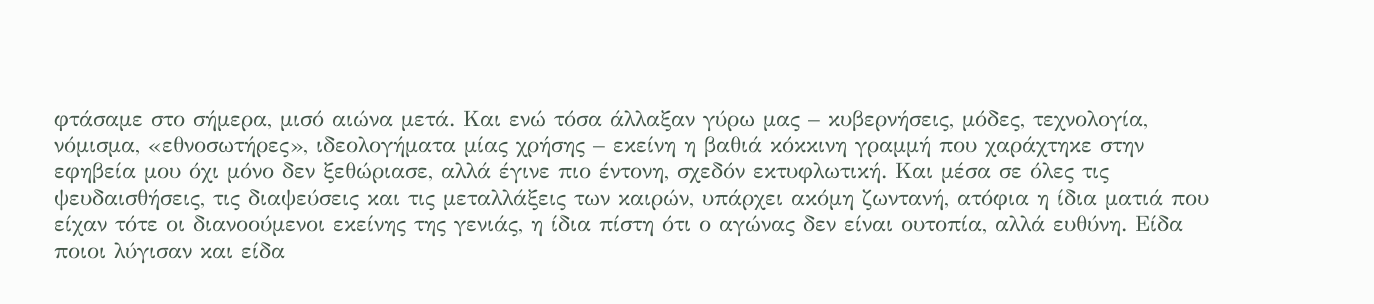φτάσαμε στο σήμερα, μισό αιώνα μετά. Και ενώ τόσα άλλαξαν γύρω μας – κυβερνήσεις, μόδες, τεχνολογία, νόμισμα, «εθνοσωτήρες», ιδεολογήματα μίας χρήσης – εκείνη η βαθιά κόκκινη γραμμή που χαράχτηκε στην εφηβεία μου όχι μόνο δεν ξεθώριασε, αλλά έγινε πιο έντονη, σχεδόν εκτυφλωτική. Και μέσα σε όλες τις ψευδαισθήσεις, τις διαψεύσεις και τις μεταλλάξεις των καιρών, υπάρχει ακόμη ζωντανή, ατόφια η ίδια ματιά που είχαν τότε οι διανοούμενοι εκείνης της γενιάς, η ίδια πίστη ότι ο αγώνας δεν είναι ουτοπία, αλλά ευθύνη. Είδα ποιοι λύγισαν και είδα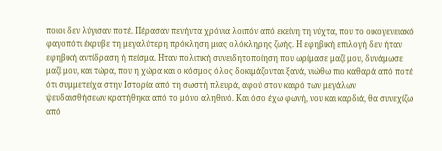ποιοι δεν λύγισαν ποτέ. Πέρασαν πενήντα χρόνια λοιπόν από εκείνη τη νύχτα, που το οικογενειακό φαγοπότι έκρυβε τη μεγαλύτερη πρόκληση μιας ολόκληρης ζωής. Η εφηβική επιλογή δεν ήταν εφηβική αντίδραση ή πείσμα. Ηταν πολιτική συνειδητοποίηση που ωρίμασε μαζί μου, δυνάμωσε μαζί μου, και τώρα, που η χώρα και ο κόσμος όλος δοκιμάζονται ξανά, νιώθω πιο καθαρά από ποτέ ότι συμμετείχα στην Ιστορία από τη σωστή πλευρά, αφού στον καιρό των μεγάλων ψευδαισθήσεων κρατήθηκα από το μόνο αληθινό. Και όσο έχω φωνή, νου και καρδιά, θα συνεχίζω από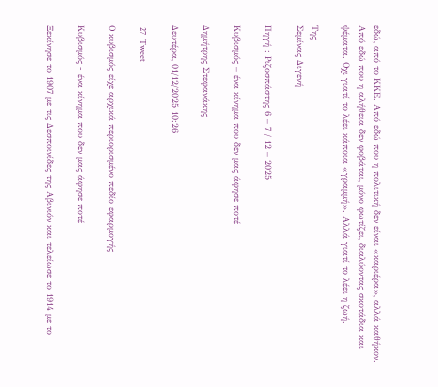εδώ, από το ΚΚΕ. Από εδώ που η πολιτική δεν είναι «καριέρα», αλλά καθήκον. Από εδώ που η αλήθεια δεν φοβάται, μόνο φωτίζει, διαλύοντας σκοτάδια και ψέματα. Οχι γιατί το λέει κάποια «γραμμή». Αλλά γιατί το λέει η ζωή.

Της
Σεμίνας Διγενή

Πηγή : Ριζοσπάστης 6 – 7 / 12 – 2025

Κυβισμός – ένα κίνημα που δεν μας άφησε ποτέ

Δημήτρης Στεφανάκης

Δευτέρα, 01/12/2025 10:26

 27  Tweet

Ο κυβισμός είχε αρχικά περιορισμένο πεδίο εφαρμογής

Κυβισμός - ένα κίνημα που δεν μας άφησε ποτέ

Ξεκίνησε το 1907 με τις Δεσποινίδες της Αβινιόν και τελείωσε το 1914 με το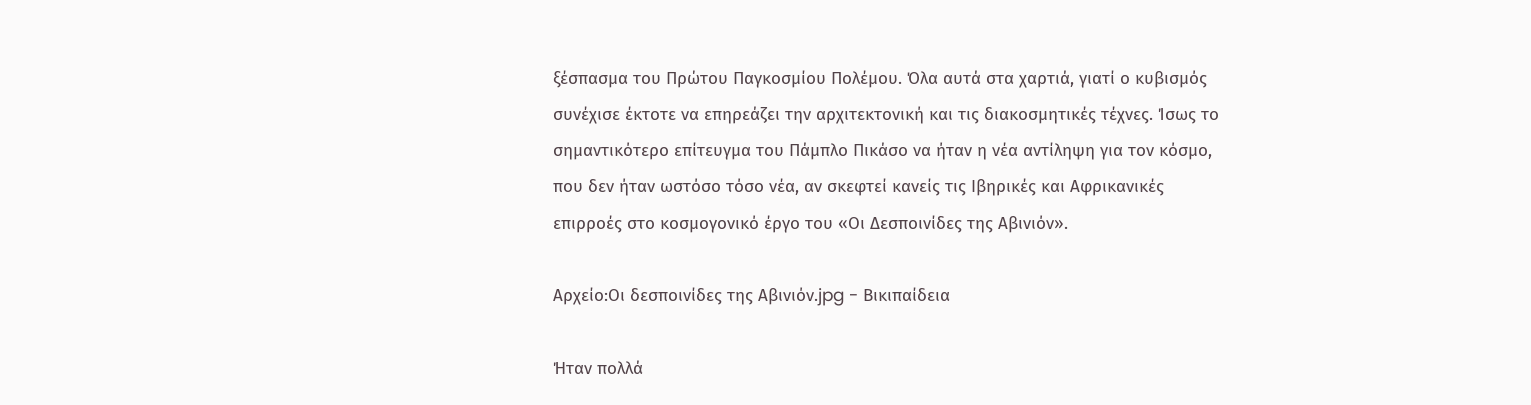ξέσπασμα του Πρώτου Παγκοσμίου Πολέμου. Όλα αυτά στα χαρτιά, γιατί ο κυβισμός συνέχισε έκτοτε να επηρεάζει την αρχιτεκτονική και τις διακοσμητικές τέχνες. Ίσως το σημαντικότερο επίτευγμα του Πάμπλο Πικάσο να ήταν η νέα αντίληψη για τον κόσμο, που δεν ήταν ωστόσο τόσο νέα, αν σκεφτεί κανείς τις Ιβηρικές και Αφρικανικές επιρροές στο κοσμογονικό έργο του «Οι Δεσποινίδες της Αβινιόν».

Αρχείο:Οι δεσποινίδες της Αβινιόν.jpg - Βικιπαίδεια

Ήταν πολλά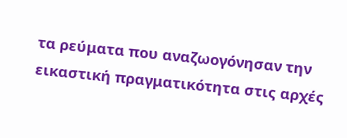τα ρεύματα που αναζωογόνησαν την εικαστική πραγματικότητα στις αρχές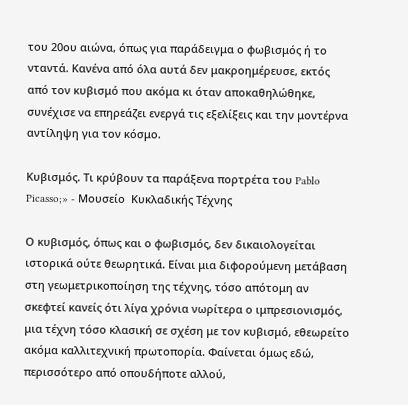του 20ου αιώνα, όπως για παράδειγμα ο φωβισμός ή το νταντά. Κανένα από όλα αυτά δεν μακροημέρευσε, εκτός από τον κυβισμό που ακόμα κι όταν αποκαθηλώθηκε, συνέχισε να επηρεάζει ενεργά τις εξελίξεις και την μοντέρνα αντίληψη για τον κόσμο.

Κυβισμός. Τι κρύβουν τα παράξενα πορτρέτα του Pablo Picasso;» - Μουσείο  Κυκλαδικής Τέχνης

Ο κυβισμός, όπως και ο φωβισμός, δεν δικαιολογείται ιστορικά ούτε θεωρητικά. Είναι μια διφορούμενη μετάβαση στη γεωμετρικοποίηση της τέχνης, τόσο απότομη αν σκεφτεί κανείς ότι λίγα χρόνια νωρίτερα ο ιμπρεσιονισμός, μια τέχνη τόσο κλασική σε σχέση με τον κυβισμό, εθεωρείτο ακόμα καλλιτεχνική πρωτοπορία. Φαίνεται όμως εδώ, περισσότερο από οπουδήποτε αλλού,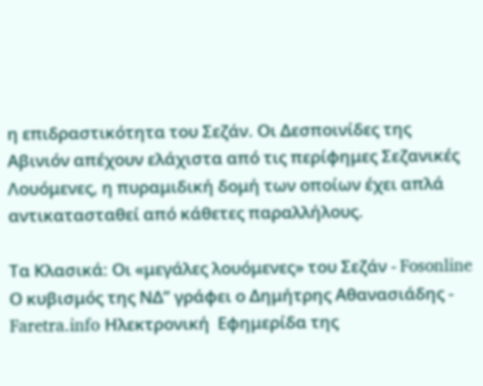η επιδραστικότητα του Σεζάν. Οι Δεσποινίδες της Αβινιόν απέχουν ελάχιστα από τις περίφημες Σεζανικές Λουόμενες, η πυραμιδική δομή των οποίων έχει απλά αντικατασταθεί από κάθετες παραλλήλους.

Τα Kλασικά: Οι «μεγάλες λουόμενες» του Σεζάν - Fosonline
Ο κυβισμός της ΝΔ” γράφει ο Δημήτρης Αθανασιάδης - Faretra.info Ηλεκτρονική  Εφημερίδα της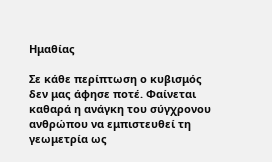Ημαθίας

Σε κάθε περίπτωση ο κυβισμός δεν μας άφησε ποτέ. Φαίνεται καθαρά η ανάγκη του σύγχρονου ανθρώπου να εμπιστευθεί τη γεωμετρία ως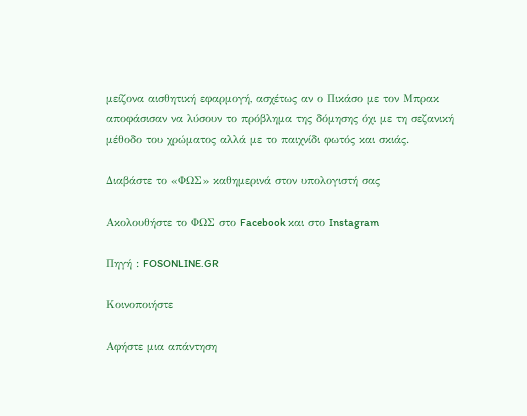μείζονα αισθητική εφαρμογή, ασχέτως αν ο Πικάσο με τον Μπρακ αποφάσισαν να λύσουν το πρόβλημα της δόμησης όχι με τη σεζανική μέθοδο του χρώματος αλλά με το παιχνίδι φωτός και σκιάς.

Διαβάστε το «ΦΩΣ» καθημερινά στον υπολογιστή σας

Ακολουθήστε το ΦΩΣ στο Facebook και στο Instagram

Πηγή : FOSONLINE.GR

Κοινοποιήστε

Αφήστε μια απάντηση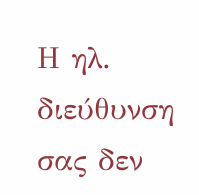Η ηλ. διεύθυνση σας δεν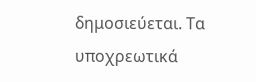δημοσιεύεται. Τα υποχρεωτικά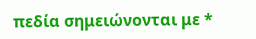πεδία σημειώνονται με *